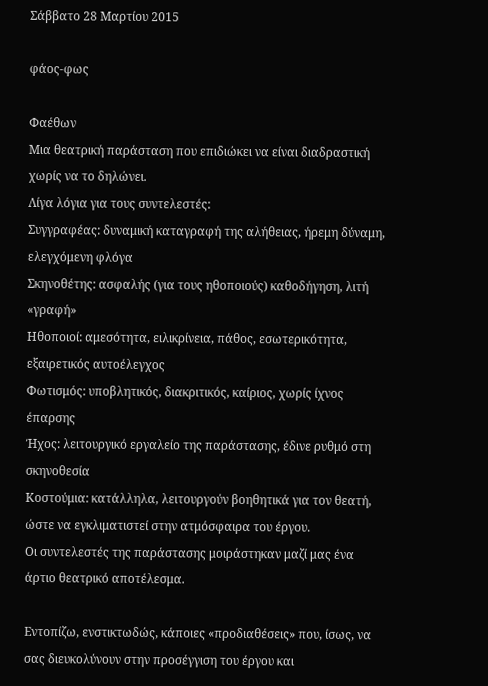Σάββατο 28 Μαρτίου 2015

φάος-φως

Φαέθων
Μια θεατρική παράσταση που επιδιώκει να είναι διαδραστική χωρίς να το δηλώνει.
Λίγα λόγια για τους συντελεστές:
Συγγραφέας: δυναμική καταγραφή της αλήθειας, ήρεμη δύναμη, ελεγχόμενη φλόγα
Σκηνοθέτης: ασφαλής (για τους ηθοποιούς) καθοδήγηση, λιτή «γραφή»
Ηθοποιοί: αμεσότητα, ειλικρίνεια, πάθος, εσωτερικότητα, εξαιρετικός αυτοέλεγχος
Φωτισμός: υποβλητικός, διακριτικός, καίριος, χωρίς ίχνος έπαρσης
Ήχος: λειτουργικό εργαλείο της παράστασης, έδινε ρυθμό στη σκηνοθεσία
Κοστούμια: κατάλληλα, λειτουργούν βοηθητικά για τον θεατή, ώστε να εγκλιματιστεί στην ατμόσφαιρα του έργου.
Οι συντελεστές της παράστασης μοιράστηκαν μαζί μας ένα άρτιο θεατρικό αποτέλεσμα.

Εντοπίζω, ενστικτωδώς, κάποιες «προδιαθέσεις» που, ίσως, να σας διευκολύνουν στην προσέγγιση του έργου και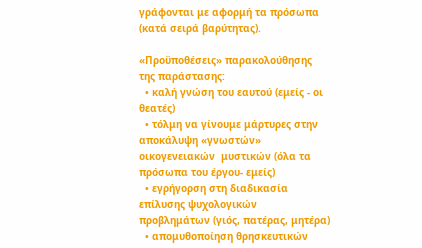γράφονται με αφορμή τα πρόσωπα (κατά σειρά βαρύτητας).

«Προϋποθέσεις» παρακολούθησης της παράστασης:
  • καλή γνώση του εαυτού (εμείς - οι θεατές)
  • τόλμη να γίνουμε μάρτυρες στην αποκάλυψη «γνωστών» οικογενειακών  μυστικών (όλα τα πρόσωπα του έργου- εμείς)
  • εγρήγορση στη διαδικασία επίλυσης ψυχολογικών προβλημάτων (γιός, πατέρας, μητέρα)
  • απομυθοποίηση θρησκευτικών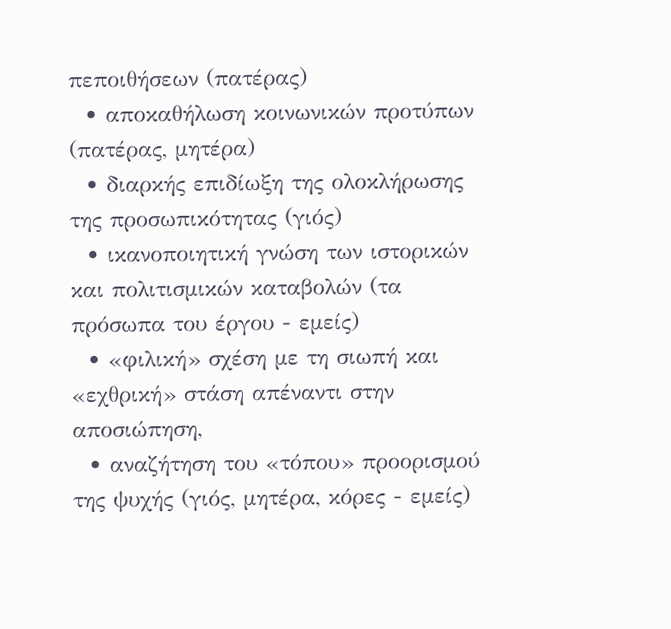πεποιθήσεων (πατέρας)
  • αποκαθήλωση κοινωνικών προτύπων (πατέρας, μητέρα)
  • διαρκής επιδίωξη της ολοκλήρωσης της προσωπικότητας (γιός)
  • ικανοποιητική γνώση των ιστορικών και πολιτισμικών καταβολών (τα πρόσωπα του έργου - εμείς)
  • «φιλική» σχέση με τη σιωπή και «εχθρική» στάση απέναντι στην αποσιώπηση,
  • αναζήτηση του «τόπου» προορισμού της ψυχής (γιός, μητέρα, κόρες - εμείς)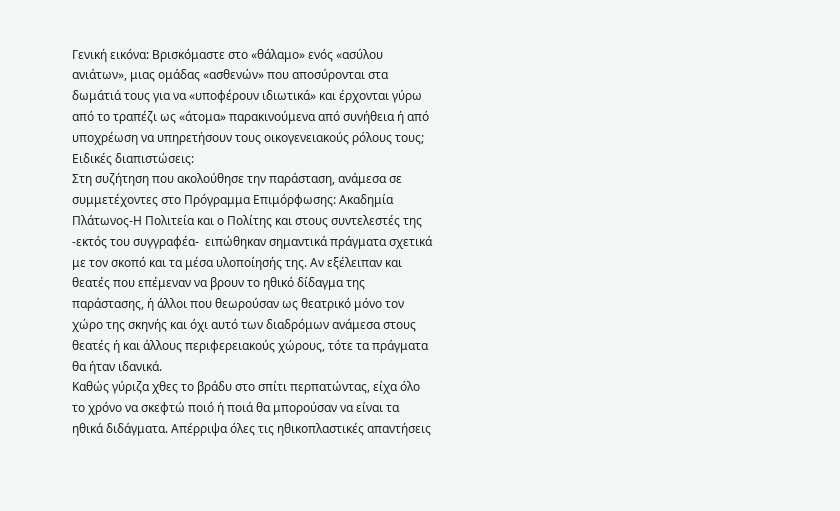Γενική εικόνα: Βρισκόμαστε στο «θάλαμο» ενός «ασύλου ανιάτων», μιας ομάδας «ασθενών» που αποσύρονται στα δωμάτιά τους για να «υποφέρουν ιδιωτικά» και έρχονται γύρω από το τραπέζι ως «άτομα» παρακινούμενα από συνήθεια ή από υποχρέωση να υπηρετήσουν τους οικογενειακούς ρόλους τους;
Ειδικές διαπιστώσεις:
Στη συζήτηση που ακολούθησε την παράσταση, ανάμεσα σε συμμετέχοντες στο Πρόγραμμα Επιμόρφωσης: Ακαδημία Πλάτωνος-Η Πολιτεία και ο Πολίτης και στους συντελεστές της -εκτός του συγγραφέα-  ειπώθηκαν σημαντικά πράγματα σχετικά με τον σκοπό και τα μέσα υλοποίησής της. Αν εξέλειπαν και θεατές που επέμεναν να βρουν το ηθικό δίδαγμα της παράστασης, ή άλλοι που θεωρούσαν ως θεατρικό μόνο τον χώρο της σκηνής και όχι αυτό των διαδρόμων ανάμεσα στους θεατές ή και άλλους περιφερειακούς χώρους, τότε τα πράγματα θα ήταν ιδανικά.
Καθώς γύριζα χθες το βράδυ στο σπίτι περπατώντας, είχα όλο το χρόνο να σκεφτώ ποιό ή ποιά θα μπορούσαν να είναι τα ηθικά διδάγματα. Απέρριψα όλες τις ηθικοπλαστικές απαντήσεις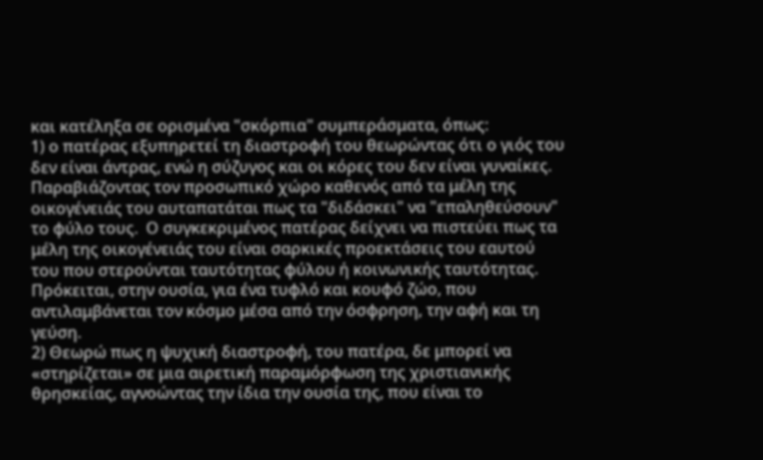και κατέληξα σε ορισμένα "σκόρπια" συμπεράσματα, όπως:
1) ο πατέρας εξυπηρετεί τη διαστροφή του θεωρώντας ότι ο γιός του δεν είναι άντρας, ενώ η σύζυγος και οι κόρες του δεν είναι γυναίκες. Παραβιάζοντας τον προσωπικό χώρο καθενός από τα μέλη της οικογένειάς του αυταπατάται πως τα "διδάσκει" να "επαληθεύσουν" το φύλο τους.  Ο συγκεκριμένος πατέρας δείχνει να πιστεύει πως τα μέλη της οικογένειάς του είναι σαρκικές προεκτάσεις του εαυτού του που στερούνται ταυτότητας φύλου ή κοινωνικής ταυτότητας. Πρόκειται, στην ουσία, για ένα τυφλό και κουφό ζώο, που αντιλαμβάνεται τον κόσμο μέσα από την όσφρηση, την αφή και τη γεύση.
2) Θεωρώ πως η ψυχική διαστροφή, του πατέρα, δε μπορεί να «στηρίζεται» σε μια αιρετική παραμόρφωση της χριστιανικής θρησκείας, αγνοώντας την ίδια την ουσία της, που είναι το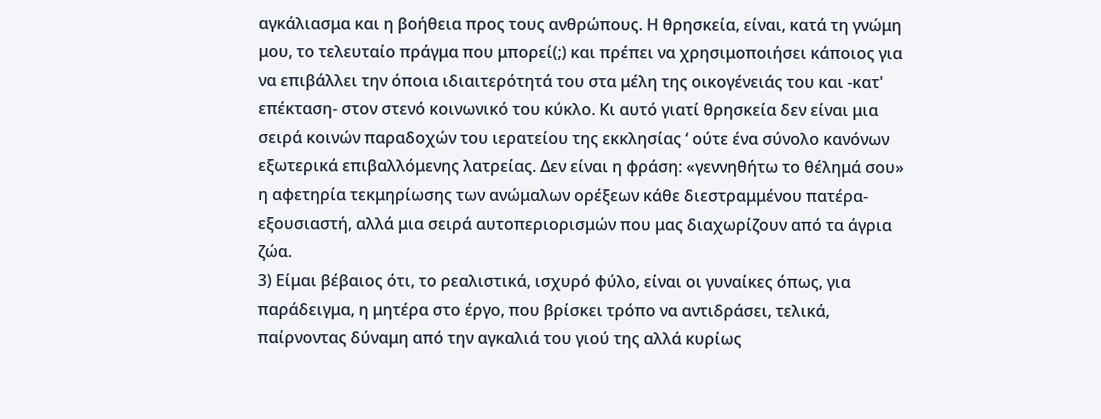αγκάλιασμα και η βοήθεια προς τους ανθρώπους. Η θρησκεία, είναι, κατά τη γνώμη μου, το τελευταίο πράγμα που μπορεί(;) και πρέπει να χρησιμοποιήσει κάποιος για να επιβάλλει την όποια ιδιαιτερότητά του στα μέλη της οικογένειάς του και -κατ' επέκταση- στον στενό κοινωνικό του κύκλο. Κι αυτό γιατί θρησκεία δεν είναι μια σειρά κοινών παραδοχών του ιερατείου της εκκλησίας ‘ ούτε ένα σύνολο κανόνων εξωτερικά επιβαλλόμενης λατρείας. Δεν είναι η φράση: «γεννηθήτω το θέλημά σου» η αφετηρία τεκμηρίωσης των ανώμαλων ορέξεων κάθε διεστραμμένου πατέρα-εξουσιαστή, αλλά μια σειρά αυτοπεριορισμών που μας διαχωρίζουν από τα άγρια ζώα.
3) Είμαι βέβαιος ότι, το ρεαλιστικά, ισχυρό φύλο, είναι οι γυναίκες όπως, για παράδειγμα, η μητέρα στο έργο, που βρίσκει τρόπο να αντιδράσει, τελικά, παίρνοντας δύναμη από την αγκαλιά του γιού της αλλά κυρίως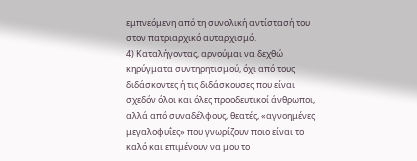εμπνεόμενη από τη συνολική αντίστασή του στον πατριαρχικό αυταρχισμό.
4) Καταλήγοντας, αρνούμαι να δεχθώ κηρύγματα συντηρητισμού, όχι από τους διδάσκοντες ή τις διδάσκουσες που είναι σχεδόν όλοι και όλες προοδευτικοί άνθρωποι, αλλά από συναδέλφους, θεατές, «αγνοημένες μεγαλοφυΐες» που γνωρίζουν ποιο είναι το καλό και επιμένουν να μου το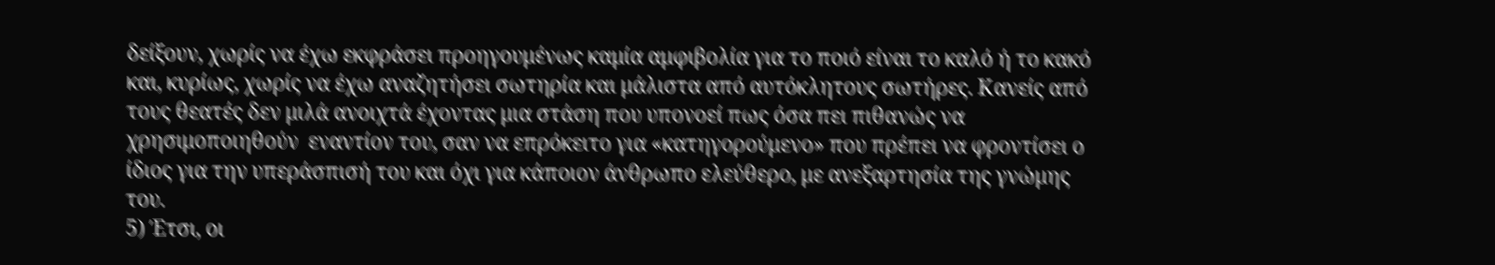δείξουν, χωρίς να έχω εκφράσει προηγουμένως καμία αμφιβολία για το ποιό είναι το καλό ή το κακό και, κυρίως, χωρίς να έχω αναζητήσει σωτηρία και μάλιστα από αυτόκλητους σωτήρες. Κανείς από τους θεατές δεν μιλά ανοιχτά έχοντας μια στάση που υπονοεί πως όσα πει πιθανώς να χρησιμοποιηθούν  εναντίον του, σαν να επρόκειτο για «κατηγορούμενο» που πρέπει να φροντίσει ο ίδιος για την υπεράσπισή του και όχι για κάποιον άνθρωπο ελεύθερο, με ανεξαρτησία της γνώμης του.
5) Έτσι, οι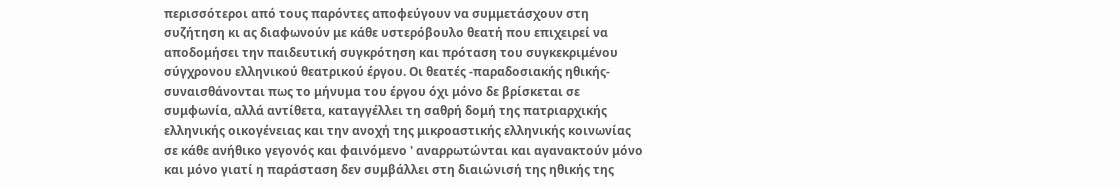περισσότεροι από τους παρόντες αποφεύγουν να συμμετάσχουν στη συζήτηση κι ας διαφωνούν με κάθε υστερόβουλο θεατή που επιχειρεί να αποδομήσει την παιδευτική συγκρότηση και πρόταση του συγκεκριμένου σύγχρονου ελληνικού θεατρικού έργου. Οι θεατές -παραδοσιακής ηθικής- συναισθάνονται πως το μήνυμα του έργου όχι μόνο δε βρίσκεται σε συμφωνία, αλλά αντίθετα, καταγγέλλει τη σαθρή δομή της πατριαρχικής ελληνικής οικογένειας και την ανοχή της μικροαστικής ελληνικής κοινωνίας σε κάθε ανήθικο γεγονός και φαινόμενο ' αναρρωτώνται και αγανακτούν μόνο και μόνο γιατί η παράσταση δεν συμβάλλει στη διαιώνισή της ηθικής της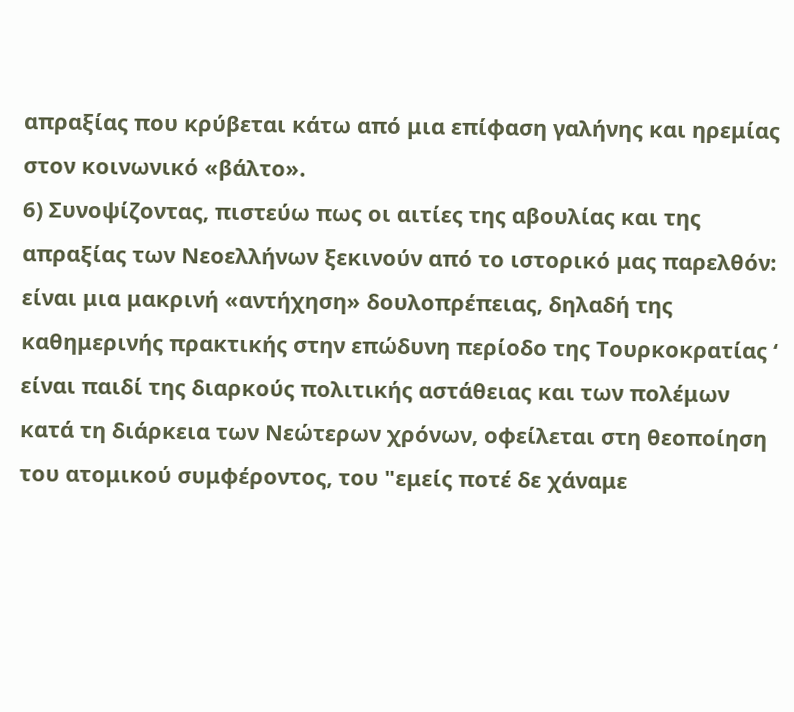απραξίας που κρύβεται κάτω από μια επίφαση γαλήνης και ηρεμίας στον κοινωνικό «βάλτο».
6) Συνοψίζοντας, πιστεύω πως οι αιτίες της αβουλίας και της απραξίας των Νεοελλήνων ξεκινούν από το ιστορικό μας παρελθόν: είναι μια μακρινή «αντήχηση» δουλοπρέπειας, δηλαδή της καθημερινής πρακτικής στην επώδυνη περίοδο της Τουρκοκρατίας ‘ είναι παιδί της διαρκούς πολιτικής αστάθειας και των πολέμων κατά τη διάρκεια των Νεώτερων χρόνων, οφείλεται στη θεοποίηση του ατομικού συμφέροντος, του "εμείς ποτέ δε χάναμε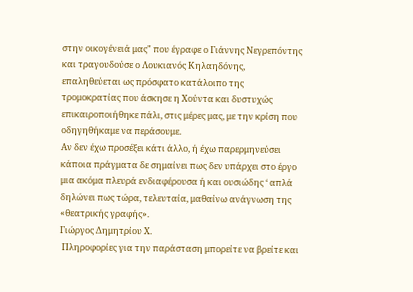στην οικογένειά μας" που έγραφε ο Γιάννης Νεγρεπόντης και τραγουδούσε ο Λουκιανός Κηλαηδόνης, επαληθεύεται ως πρόσφατο κατάλοιπο της  τρομοκρατίας που άσκησε η Χούντα και δυστυχώς επικαιροποιήθηκε πάλι, στις μέρες μας, με την κρίση που οδηγηθήκαμε να περάσουμε.
Αν δεν έχω προσέξει κάτι άλλο, ή έχω παρερμηνεύσει κάποια πράγματα δε σημαίνει πως δεν υπάρχει στο έργο μια ακόμα πλευρά ενδιαφέρουσα ή και ουσιώδης ‘ απλά δηλώνει πως τώρα, τελευταία, μαθαίνω ανάγνωση της «θεατρικής γραφής».
Γιώργος Δημητρίου Χ.
 Πληροφορίες για την παράσταση μπορείτε να βρείτε και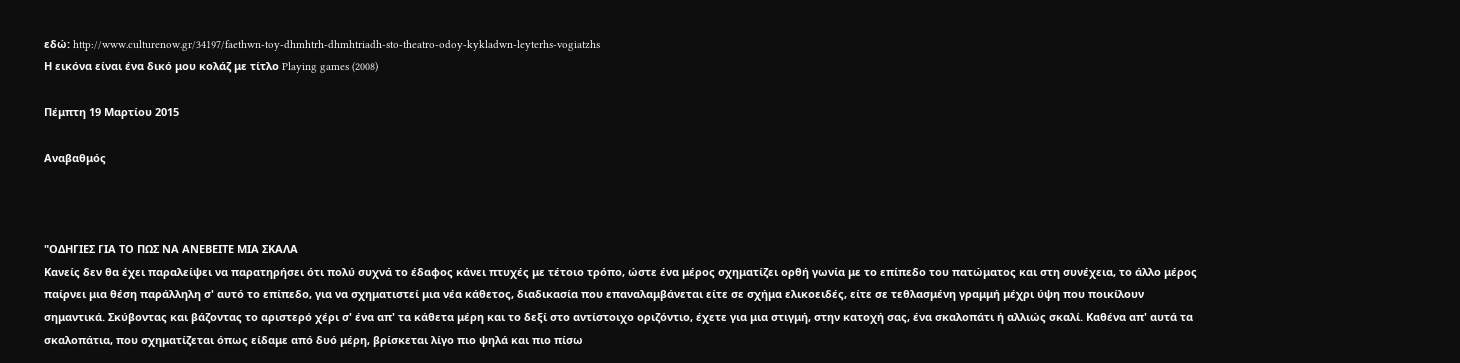εδώ: http://www.culturenow.gr/34197/faethwn-toy-dhmhtrh-dhmhtriadh-sto-theatro-odoy-kykladwn-leyterhs-vogiatzhs
Η εικόνα είναι ένα δικό μου κολάζ με τίτλο Playing games (2008)

Πέμπτη 19 Μαρτίου 2015

Αναβαθμός



"ΟΔΗΓΙΕΣ ΓΙΑ ΤΟ ΠΩΣ ΝΑ ΑΝΕΒΕΙΤΕ ΜΙΑ ΣΚΑΛΑ
Κανείς δεν θα έχει παραλείψει να παρατηρήσει ότι πολύ συχνά το έδαφος κάνει πτυχές με τέτοιο τρόπο, ώστε ένα μέρος σχηματίζει ορθή γωνία με το επίπεδο του πατώματος και στη συνέχεια, το άλλο μέρος παίρνει μια θέση παράλληλη σ' αυτό το επίπεδο, για να σχηματιστεί μια νέα κάθετος, διαδικασία που επαναλαμβάνεται είτε σε σχήμα ελικοειδές, είτε σε τεθλασμένη γραμμή μέχρι ύψη που ποικίλουν σημαντικά. Σκύβοντας και βάζοντας το αριστερό χέρι σ' ένα απ' τα κάθετα μέρη και το δεξί στο αντίστοιχο οριζόντιο, έχετε για μια στιγμή, στην κατοχή σας, ένα σκαλοπάτι ή αλλιώς σκαλί. Καθένα απ' αυτά τα σκαλοπάτια, που σχηματίζεται όπως είδαμε από δυό μέρη, βρίσκεται λίγο πιο ψηλά και πιο πίσω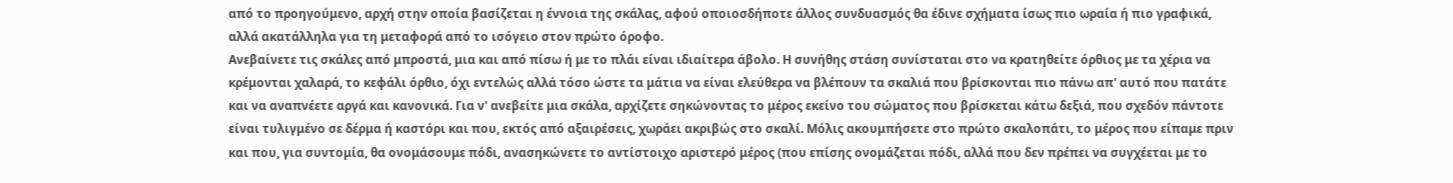από το προηγούμενο, αρχή στην οποία βασίζεται η έννοια της σκάλας, αφού οποιοσδήποτε άλλος συνδυασμός θα έδινε σχήματα ίσως πιο ωραία ή πιο γραφικά, αλλά ακατάλληλα για τη μεταφορά από το ισόγειο στον πρώτο όροφο.
Ανεβαίνετε τις σκάλες από μπροστά, μια και από πίσω ή με το πλάι είναι ιδιαίτερα άβολο. Η συνήθης στάση συνίσταται στο να κρατηθείτε όρθιος με τα χέρια να κρέμονται χαλαρά, το κεφάλι όρθιο, όχι εντελώς αλλά τόσο ώστε τα μάτια να είναι ελεύθερα να βλέπουν τα σκαλιά που βρίσκονται πιο πάνω απ' αυτό που πατάτε και να αναπνέετε αργά και κανονικά. Για ν' ανεβείτε μια σκάλα, αρχίζετε σηκώνοντας το μέρος εκείνο του σώματος που βρίσκεται κάτω δεξιά, που σχεδόν πάντοτε είναι τυλιγμένο σε δέρμα ή καστόρι και που, εκτός από αξαιρέσεις, χωράει ακριβώς στο σκαλί. Μόλις ακουμπήσετε στο πρώτο σκαλοπάτι, το μέρος που είπαμε πριν και που, για συντομία, θα ονομάσουμε πόδι, ανασηκώνετε το αντίστοιχο αριστερό μέρος (που επίσης ονομάζεται πόδι, αλλά που δεν πρέπει να συγχέεται με το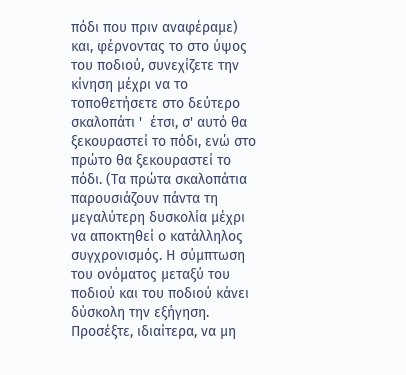πόδι που πριν αναφέραμε) και, φέρνοντας το στο ύψος του ποδιού, συνεχίζετε την κίνηση μέχρι να το τοποθετήσετε στο δεύτερο σκαλοπάτι '  έτσι, σ' αυτό θα ξεκουραστεί το πόδι, ενώ στο πρώτο θα ξεκουραστεί το πόδι. (Τα πρώτα σκαλοπάτια παρουσιάζουν πάντα τη μεγαλύτερη δυσκολία μέχρι να αποκτηθεί ο κατάλληλος συγχρονισμός. Η σύμπτωση του ονόματος μεταξύ του ποδιού και του ποδιού κάνει δύσκολη την εξήγηση. Προσέξτε, ιδιαίτερα, να μη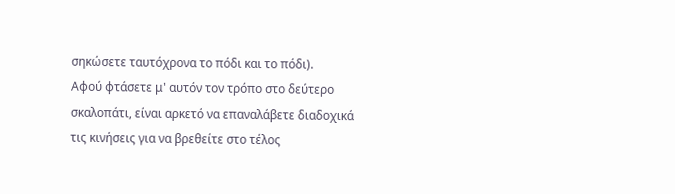σηκώσετε ταυτόχρονα το πόδι και το πόδι).
Αφού φτάσετε μ' αυτόν τον τρόπο στο δεύτερο σκαλοπάτι, είναι αρκετό να επαναλάβετε διαδοχικά τις κινήσεις για να βρεθείτε στο τέλος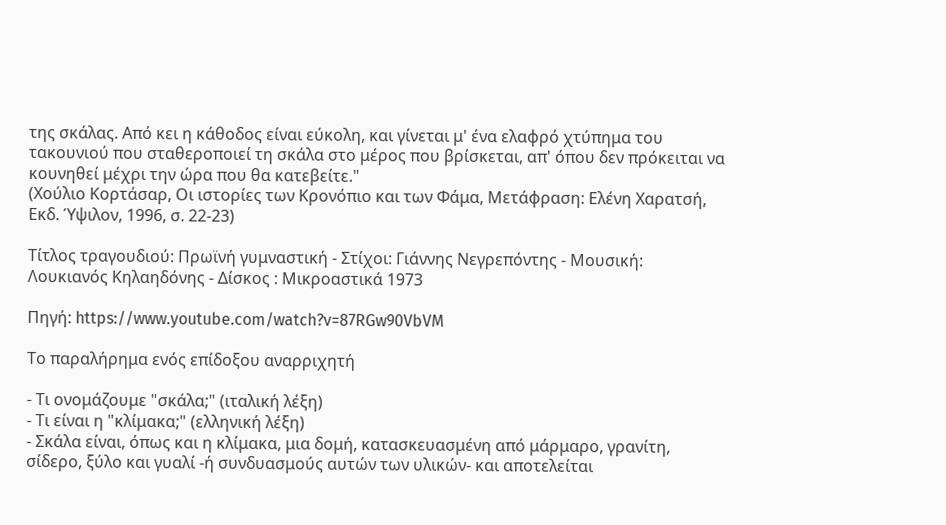της σκάλας. Από κει η κάθοδος είναι εύκολη, και γίνεται μ' ένα ελαφρό χτύπημα του τακουνιού που σταθεροποιεί τη σκάλα στο μέρος που βρίσκεται, απ' όπου δεν πρόκειται να κουνηθεί μέχρι την ώρα που θα κατεβείτε."
(Χούλιο Κορτάσαρ, Οι ιστορίες των Κρονόπιο και των Φάμα, Μετάφραση: Ελένη Χαρατσή, Εκδ. Ύψιλον, 1996, σ. 22-23)

Τίτλος τραγουδιού: Πρωϊνή γυμναστική - Στίχοι: Γιάννης Νεγρεπόντης - Μουσική: Λουκιανός Κηλαηδόνης - Δίσκος : Μικροαστικά 1973

Πηγή: https://www.youtube.com/watch?v=87RGw90VbVM

Το παραλήρημα ενός επίδοξου αναρριχητή

- Τι ονομάζουμε "σκάλα;" (ιταλική λέξη)
- Τι είναι η "κλίμακα;" (ελληνική λέξη)
- Σκάλα είναι, όπως και η κλίμακα, μια δομή, κατασκευασμένη από μάρμαρο, γρανίτη, σίδερο, ξύλο και γυαλί -ή συνδυασμούς αυτών των υλικών- και αποτελείται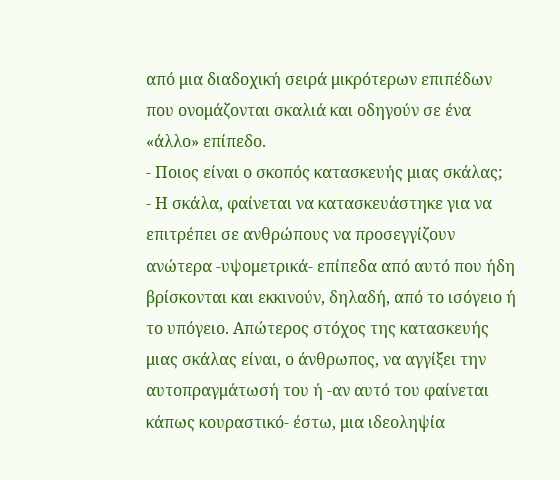από μια διαδοχική σειρά μικρότερων επιπέδων που ονομάζονται σκαλιά και οδηγούν σε ένα «άλλο» επίπεδο.
- Ποιος είναι ο σκοπός κατασκευής μιας σκάλας;
- Η σκάλα, φαίνεται να κατασκευάστηκε για να επιτρέπει σε ανθρώπους να προσεγγίζουν ανώτερα -υψομετρικά- επίπεδα από αυτό που ήδη βρίσκονται και εκκινούν, δηλαδή, από το ισόγειο ή το υπόγειο. Απώτερος στόχος της κατασκευής μιας σκάλας είναι, ο άνθρωπος, να αγγίξει την αυτοπραγμάτωσή του ή -αν αυτό του φαίνεται κάπως κουραστικό- έστω, μια ιδεοληψία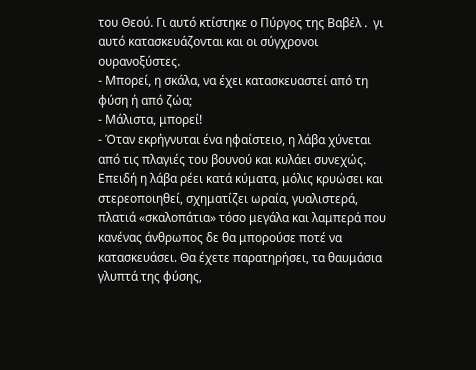του Θεού. Γι αυτό κτίστηκε ο Πύργος της Βαβέλ .  γι αυτό κατασκευάζονται και οι σύγχρονοι ουρανοξύστες.
- Μπορεί, η σκάλα, να έχει κατασκευαστεί από τη φύση ή από ζώα;
- Μάλιστα, μπορεί!
- Όταν εκρήγνυται ένα ηφαίστειο, η λάβα χύνεται από τις πλαγιές του βουνού και κυλάει συνεχώς. Επειδή η λάβα ρέει κατά κύματα, μόλις κρυώσει και στερεοποιηθεί, σχηματίζει ωραία, γυαλιστερά, πλατιά «σκαλοπάτια» τόσο μεγάλα και λαμπερά που κανένας άνθρωπος δε θα μπορούσε ποτέ να κατασκευάσει. Θα έχετε παρατηρήσει, τα θαυμάσια γλυπτά της φύσης,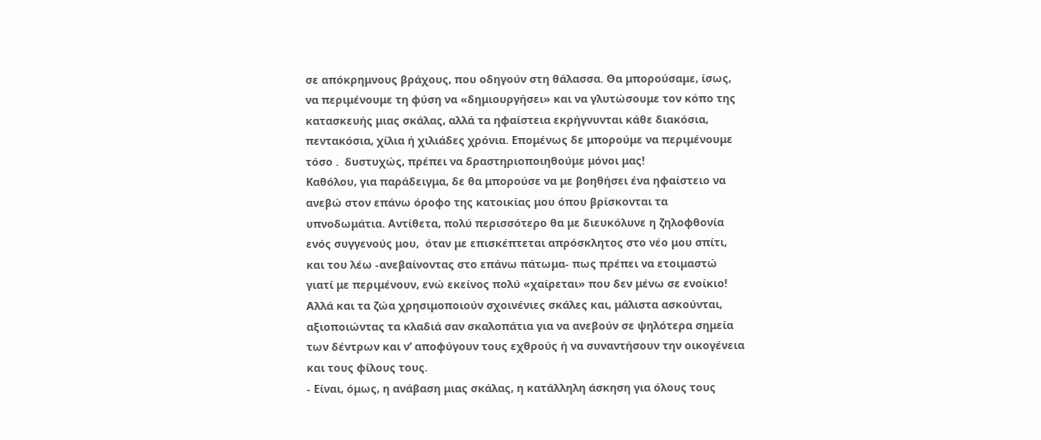σε απόκρημνους βράχους, που οδηγούν στη θάλασσα. Θα μπορούσαμε, ίσως,  να περιμένουμε τη φύση να «δημιουργήσει» και να γλυτώσουμε τον κόπο της κατασκευής μιας σκάλας, αλλά τα ηφαίστεια εκρήγνυνται κάθε διακόσια, πεντακόσια, χίλια ή χιλιάδες χρόνια. Επομένως δε μπορούμε να περιμένουμε τόσο .  δυστυχώς, πρέπει να δραστηριοποιηθούμε μόνοι μας!
Καθόλου, για παράδειγμα, δε θα μπορούσε να με βοηθήσει ένα ηφαίστειο να ανεβώ στον επάνω όροφο της κατοικίας μου όπου βρίσκονται τα υπνοδωμάτια. Αντίθετα, πολύ περισσότερο θα με διευκόλυνε η ζηλοφθονία ενός συγγενούς μου,  όταν με επισκέπτεται απρόσκλητος στο νέο μου σπίτι, και του λέω -ανεβαίνοντας στο επάνω πάτωμα- πως πρέπει να ετοιμαστώ γιατί με περιμένουν, ενώ εκείνος πολύ «χαίρεται» που δεν μένω σε ενοίκιο!
Αλλά και τα ζώα χρησιμοποιούν σχοινένιες σκάλες και, μάλιστα ασκούνται, αξιοποιώντας τα κλαδιά σαν σκαλοπάτια για να ανεβούν σε ψηλότερα σημεία των δέντρων και ν’ αποφύγουν τους εχθρούς ή να συναντήσουν την οικογένεια και τους φίλους τους.
- Είναι, όμως, η ανάβαση μιας σκάλας, η κατάλληλη άσκηση για όλους τους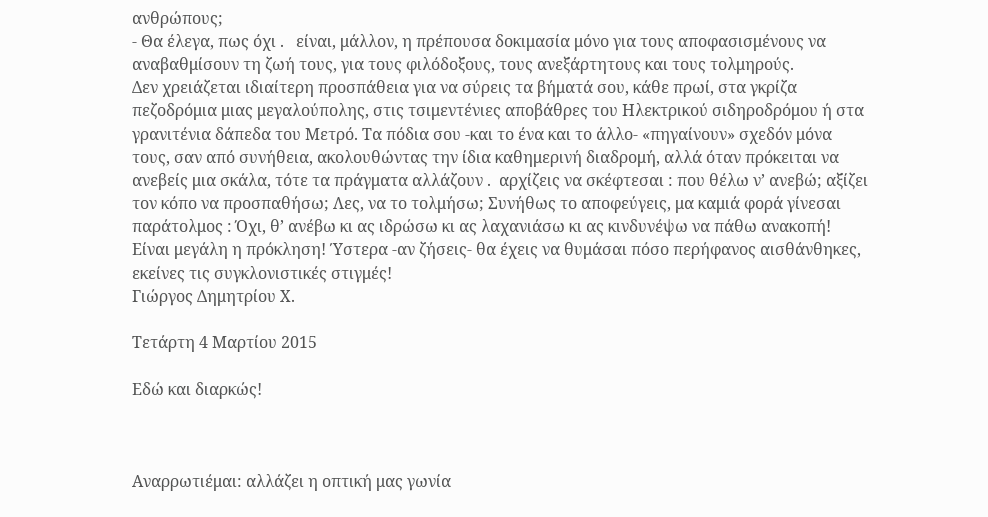ανθρώπους;
- Θα έλεγα, πως όχι .   είναι, μάλλον, η πρέπουσα δοκιμασία μόνο για τους αποφασισμένους να αναβαθμίσουν τη ζωή τους, για τους φιλόδοξους, τους ανεξάρτητους και τους τολμηρούς.
Δεν χρειάζεται ιδιαίτερη προσπάθεια για να σύρεις τα βήματά σου, κάθε πρωί, στα γκρίζα πεζοδρόμια μιας μεγαλούπολης, στις τσιμεντένιες αποβάθρες του Ηλεκτρικού σιδηροδρόμου ή στα γρανιτένια δάπεδα του Μετρό. Τα πόδια σου -και το ένα και το άλλο- «πηγαίνουν» σχεδόν μόνα τους, σαν από συνήθεια, ακολουθώντας την ίδια καθημερινή διαδρομή, αλλά όταν πρόκειται να ανεβείς μια σκάλα, τότε τα πράγματα αλλάζουν .  αρχίζεις να σκέφτεσαι : που θέλω ν’ ανεβώ; αξίζει τον κόπο να προσπαθήσω; Λες, να το τολμήσω; Συνήθως το αποφεύγεις, μα καμιά φορά γίνεσαι παράτολμος : Όχι, θ’ ανέβω κι ας ιδρώσω κι ας λαχανιάσω κι ας κινδυνέψω να πάθω ανακοπή! Είναι μεγάλη η πρόκληση! Ύστερα -αν ζήσεις- θα έχεις να θυμάσαι πόσο περήφανος αισθάνθηκες, εκείνες τις συγκλονιστικές στιγμές!
Γιώργος Δημητρίου Χ.

Τετάρτη 4 Μαρτίου 2015

Εδώ και διαρκώς!



Αναρρωτιέμαι: αλλάζει η οπτική μας γωνία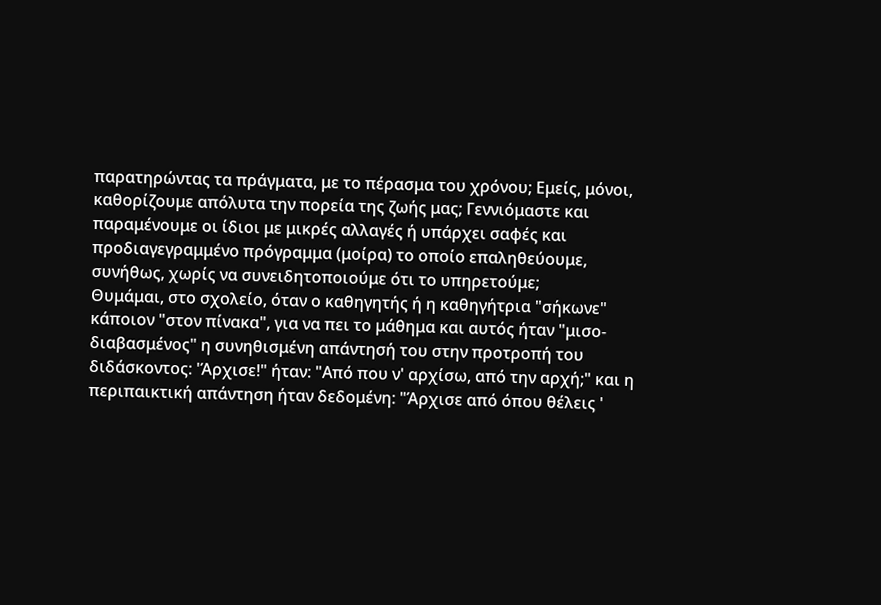παρατηρώντας τα πράγματα, με το πέρασμα του χρόνου; Εμείς, μόνοι, καθορίζουμε απόλυτα την πορεία της ζωής μας; Γεννιόμαστε και παραμένουμε οι ίδιοι με μικρές αλλαγές ή υπάρχει σαφές και προδιαγεγραμμένο πρόγραμμα (μοίρα) το οποίο επαληθεύουμε, συνήθως, χωρίς να συνειδητοποιούμε ότι το υπηρετούμε;
Θυμάμαι, στο σχολείο, όταν ο καθηγητής ή η καθηγήτρια "σήκωνε" κάποιον "στον πίνακα", για να πει το μάθημα και αυτός ήταν "μισο-διαβασμένος" η συνηθισμένη απάντησή του στην προτροπή του διδάσκοντος: 'Άρχισε!" ήταν: "Από που ν' αρχίσω, από την αρχή;" και η περιπαικτική απάντηση ήταν δεδομένη: "Άρχισε από όπου θέλεις '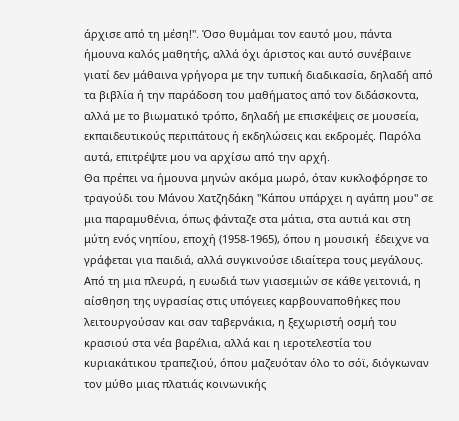άρχισε από τη μέση!". Όσο θυμάμαι τον εαυτό μου, πάντα ήμουνα καλός μαθητής, αλλά όχι άριστος και αυτό συνέβαινε γιατί δεν μάθαινα γρήγορα με την τυπική διαδικασία, δηλαδή από τα βιβλία ή την παράδοση του μαθήματος από τον διδάσκοντα, αλλά με το βιωματικό τρόπο, δηλαδή με επισκέψεις σε μουσεία, εκπαιδευτικούς περιπάτους ή εκδηλώσεις και εκδρομές. Παρόλα αυτά, επιτρέψτε μου να αρχίσω από την αρχή.
Θα πρέπει να ήμουνα μηνών ακόμα μωρό, όταν κυκλοφόρησε το τραγούδι του Μάνου Χατζηδάκη "Κάπου υπάρχει η αγάπη μου" σε μια παραμυθένια, όπως φάνταζε στα μάτια, στα αυτιά και στη μύτη ενός νηπίου, εποχή (1958-1965), όπου η μουσική  έδειχνε να γράφεται για παιδιά, αλλά συγκινούσε ιδιαίτερα τους μεγάλους. Από τη μια πλευρά, η ευωδιά των γιασεμιών σε κάθε γειτονιά, η αίσθηση της υγρασίας στις υπόγειες καρβουναποθήκες που λειτουργούσαν και σαν ταβερνάκια, η ξεχωριστή οσμή του κρασιού στα νέα βαρέλια, αλλά και η ιεροτελεστία του κυριακάτικου τραπεζιού, όπου μαζευόταν όλο το σόϊ, διόγκωναν τον μύθο μιας πλατιάς κοινωνικής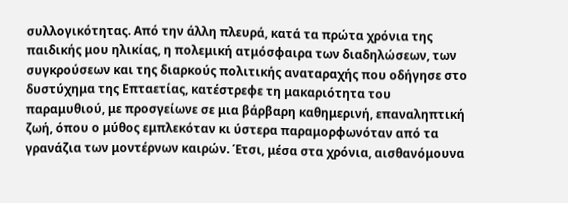συλλογικότητας. Από την άλλη πλευρά, κατά τα πρώτα χρόνια της παιδικής μου ηλικίας, η πολεμική ατμόσφαιρα των διαδηλώσεων, των συγκρούσεων και της διαρκούς πολιτικής αναταραχής που οδήγησε στο δυστύχημα της Επταετίας, κατέστρεφε τη μακαριότητα του παραμυθιού, με προσγείωνε σε μια βάρβαρη καθημερινή, επαναληπτική ζωή, όπου ο μύθος εμπλεκόταν κι ύστερα παραμορφωνόταν από τα γρανάζια των μοντέρνων καιρών. Έτσι, μέσα στα χρόνια, αισθανόμουνα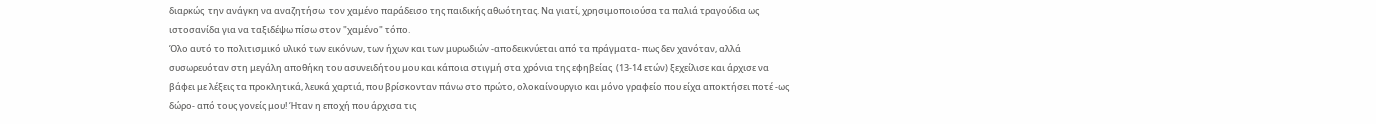διαρκώς  την ανάγκη να αναζητήσω  τον χαμένο παράδεισο της παιδικής αθωότητας. Να γιατί, χρησιμοποιούσα τα παλιά τραγούδια ως  ιστοσανίδα για να ταξιδέψω πίσω στον "χαμένο" τόπο.
Όλο αυτό το πολιτισμικό υλικό των εικόνων, των ήχων και των μυρωδιών -αποδεικνύεται από τα πράγματα- πως δεν χανόταν, αλλά συσωρευόταν στη μεγάλη αποθήκη του ασυνειδήτου μου και κάποια στιγμή στα χρόνια της εφηβείας  (13-14 ετών) ξεχείλισε και άρχισε να βάφει με λέξεις τα προκλητικά, λευκά χαρτιά, που βρίσκονταν πάνω στο πρώτο, ολοκαίνουργιο και μόνο γραφείο που είχα αποκτήσει ποτέ -ως δώρο- από τους γονείς μου! Ήταν η εποχή που άρχισα τις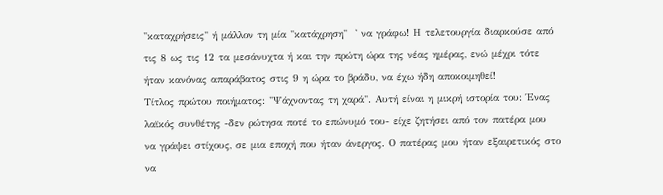"καταχρήσεις" ή μάλλον τη μία "κατάχρηση"  ' να γράφω! Η τελετουργία διαρκούσε από τις 8 ως τις 12 τα μεσάνυχτα ή και την πρώτη ώρα της νέας ημέρας, ενώ μέχρι τότε ήταν κανόνας απαράβατος στις 9 η ώρα το βράδυ, να έχω ήδη αποκοιμηθεί!
Τίτλος πρώτου ποιήματος: "Ψάχνοντας τη χαρά". Αυτή είναι η μικρή ιστορία του: Ένας λαϊκός συνθέτης -δεν ρώτησα ποτέ το επώνυμό του- είχε ζητήσει από τον πατέρα μου να γράψει στίχους, σε μια εποχή που ήταν άνεργος. Ο πατέρας μου ήταν εξαιρετικός στο να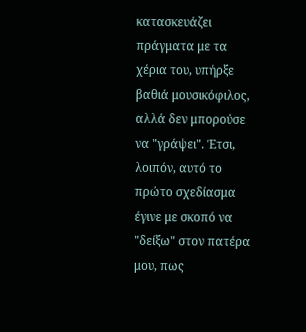κατασκευάζει πράγματα με τα χέρια του, υπήρξε βαθιά μουσικόφιλος, αλλά δεν μπορούσε να "γράψει". Έτσι, λοιπόν, αυτό το πρώτο σχεδίασμα έγινε με σκοπό να "δείξω" στον πατέρα μου, πως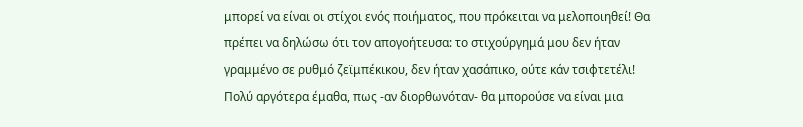μπορεί να είναι οι στίχοι ενός ποιήματος, που πρόκειται να μελοποιηθεί! Θα πρέπει να δηλώσω ότι τον απογοήτευσα: το στιχούργημά μου δεν ήταν γραμμένο σε ρυθμό ζεϊμπέκικου, δεν ήταν χασάπικο, ούτε κάν τσιφτετέλι! Πολύ αργότερα έμαθα, πως -αν διορθωνόταν- θα μπορούσε να είναι μια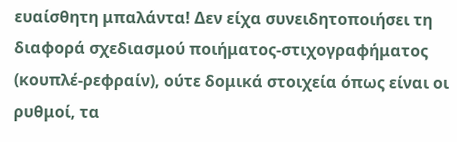ευαίσθητη μπαλάντα! Δεν είχα συνειδητοποιήσει τη διαφορά σχεδιασμού ποιήματος-στιχογραφήματος  (κουπλέ-ρεφραίν), ούτε δομικά στοιχεία όπως είναι οι ρυθμοί, τα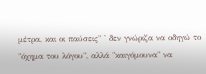μέτρα, και οι παύσεις" ' δεν γνώριζα να οδηγώ το "όχημα του λόγου", αλλά "καιγόμουνα" να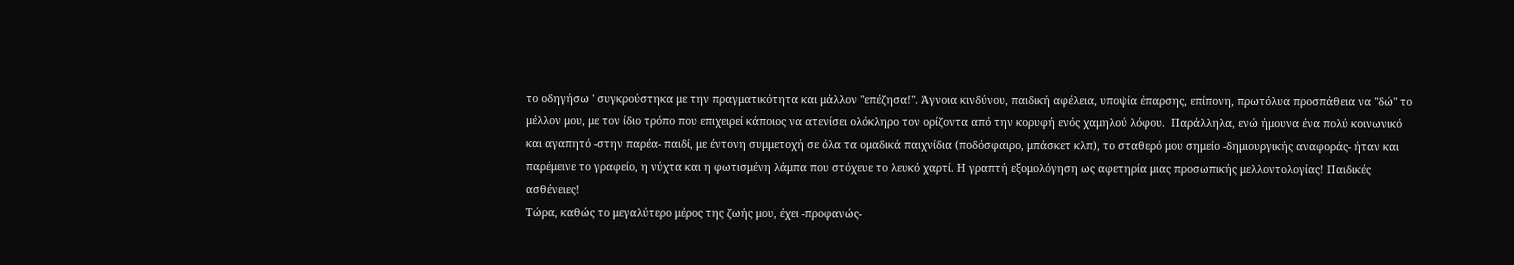το οδηγήσω ' συγκρούστηκα με την πραγματικότητα και μάλλον "επέζησα!". Άγνοια κινδύνου, παιδική αφέλεια, υποψία έπαρσης, επίπονη, πρωτόλυα προσπάθεια να "δώ" το μέλλον μου, με τον ίδιο τρόπο που επιχειρεί κάποιος να ατενίσει ολόκληρο τον ορίζοντα από την κορυφή ενός χαμηλού λόφου.  Παράλληλα, ενώ ήμουνα ένα πολύ κοινωνικό και αγαπητό -στην παρέα- παιδί, με έντονη συμμετοχή σε όλα τα ομαδικά παιχνίδια (ποδόσφαιρο, μπάσκετ κλπ), το σταθερό μου σημείο -δημιουργικής αναφοράς- ήταν και παρέμεινε το γραφείο, η νύχτα και η φωτισμένη λάμπα που στόχευε το λευκό χαρτί. Η γραπτή εξομολόγηση ως αφετηρία μιας προσωπικής μελλοντολογίας! Παιδικές ασθένειες!
Τώρα, καθώς το μεγαλύτερο μέρος της ζωής μου, έχει -προφανώς-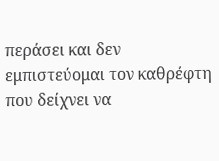περάσει και δεν εμπιστεύομαι τον καθρέφτη που δείχνει να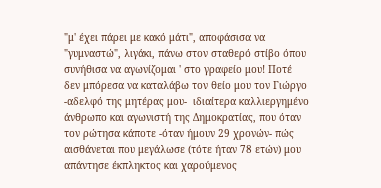"μ' έχει πάρει με κακό μάτι", αποφάσισα να "γυμναστώ", λιγάκι, πάνω στον σταθερό στίβο όπου συνήθισα να αγωνίζομαι ' στο γραφείο μου! Ποτέ δεν μπόρεσα να καταλάβω τον θείο μου τον Γιώργο -αδελφό της μητέρας μου-  ιδιαίτερα καλλιεργημένο άνθρωπο και αγωνιστή της Δημοκρατίας, που όταν τον ρώτησα κάποτε -όταν ήμουν 29 χρονών- πώς αισθάνεται που μεγάλωσε (τότε ήταν 78 ετών) μου απάντησε έκπληκτος και χαρούμενος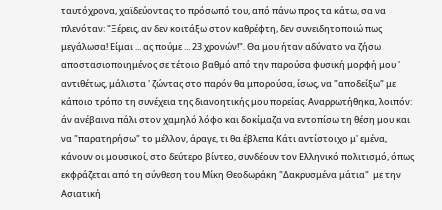ταυτόχρονα, χαϊδεύοντας το πρόσωπό του, από πάνω προς τα κάτω, σα να πλενόταν: "Ξέρεις, αν δεν κοιτάξω στον καθρέφτη, δεν συνειδητοποιώ πως μεγάλωσα! Είμαι ... ας πούμε ... 23 χρονών!". Θα μου ήταν αδύνατο να ζήσω αποστασιοποιημένος σε τέτοιο βαθμό από την παρούσα φυσική μορφή μου ' αντιθέτως, μάλιστα ' ζώντας στο παρόν θα μπορούσα, ίσως, να "αποδείξω" με κάποιο τρόπο τη συνέχεια της διανοητικής μου πορείας. Αναρρωτήθηκα, λοιπόν: άν ανέβαινα πάλι στον χαμηλό λόφο και δοκίμαζα να εντοπίσω τη θέση μου και να "παρατηρήσω" το μέλλον, άραγε, τι θα έβλεπα Κάτι αντίστοιχο μ' εμένα, κάνουν οι μουσικοί, στο δεύτερο βίντεο, συνδέουν τον Ελληνικό πολιτισμό, όπως εκφράζεται από τη σύνθεση του Μίκη Θεοδωράκη "Δακρυσμένα μάτια"  με την Ασιατική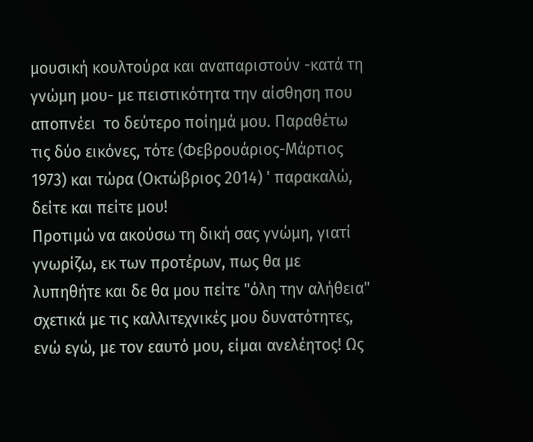μουσική κουλτούρα και αναπαριστούν -κατά τη γνώμη μου- με πειστικότητα την αίσθηση που αποπνέει  το δεύτερο ποίημά μου. Παραθέτω τις δύο εικόνες, τότε (Φεβρουάριος-Μάρτιος 1973) και τώρα (Οκτώβριος 2014) ' παρακαλώ, δείτε και πείτε μου!
Προτιμώ να ακούσω τη δική σας γνώμη, γιατί γνωρίζω, εκ των προτέρων, πως θα με λυπηθήτε και δε θα μου πείτε "όλη την αλήθεια" σχετικά με τις καλλιτεχνικές μου δυνατότητες, ενώ εγώ, με τον εαυτό μου, είμαι ανελέητος! Ως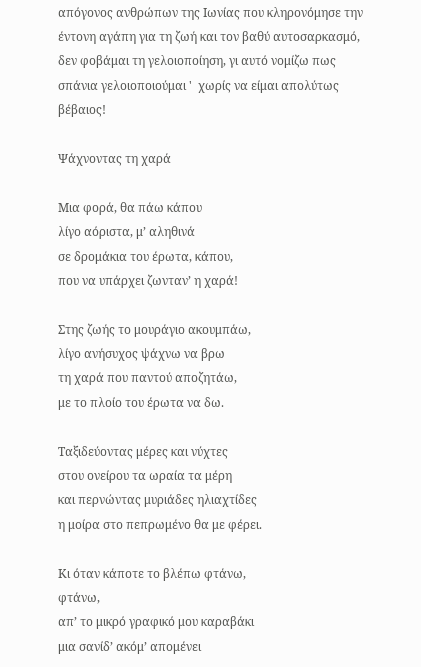απόγονος ανθρώπων της Ιωνίας που κληρονόμησε την έντονη αγάπη για τη ζωή και τον βαθύ αυτοσαρκασμό, δεν φοβάμαι τη γελοιοποίηση, γι αυτό νομίζω πως σπάνια γελοιοποιούμαι '  χωρίς να είμαι απολύτως βέβαιος!

Ψάχνοντας τη χαρά

Μια φορά, θα πάω κάπου
λίγο αόριστα, μ’ αληθινά
σε δρομάκια του έρωτα, κάπου,
που να υπάρχει ζωνταν’ η χαρά!

Στης ζωής το μουράγιο ακουμπάω,
λίγο ανήσυχος ψάχνω να βρω
τη χαρά που παντού αποζητάω,
με το πλοίο του έρωτα να δω.

Ταξιδεύοντας μέρες και νύχτες
στου ονείρου τα ωραία τα μέρη
και περνώντας μυριάδες ηλιαχτίδες
η μοίρα στο πεπρωμένο θα με φέρει.

Κι όταν κάποτε το βλέπω φτάνω,
φτάνω,
απ’ το μικρό γραφικό μου καραβάκι
μια σανίδ’ ακόμ’ απομένει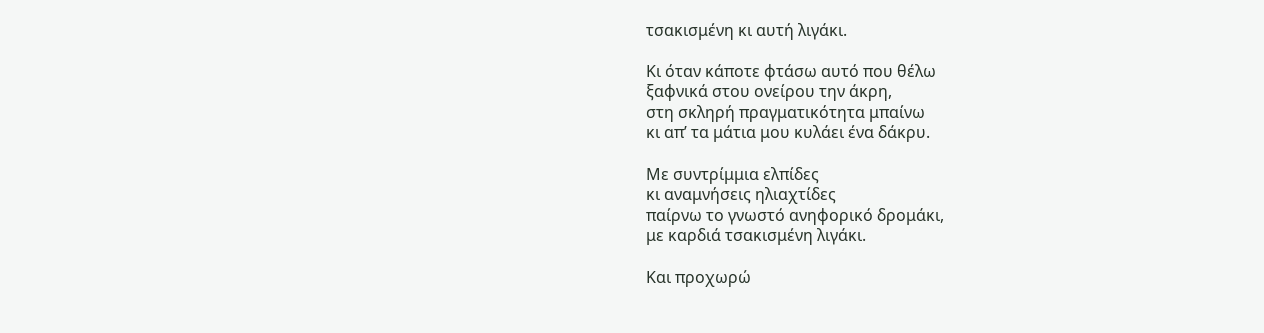τσακισμένη κι αυτή λιγάκι.

Κι όταν κάποτε φτάσω αυτό που θέλω
ξαφνικά στου ονείρου την άκρη,
στη σκληρή πραγματικότητα μπαίνω
κι απ’ τα μάτια μου κυλάει ένα δάκρυ.

Με συντρίμμια ελπίδες
κι αναμνήσεις ηλιαχτίδες
παίρνω το γνωστό ανηφορικό δρομάκι,
με καρδιά τσακισμένη λιγάκι.

Και προχωρώ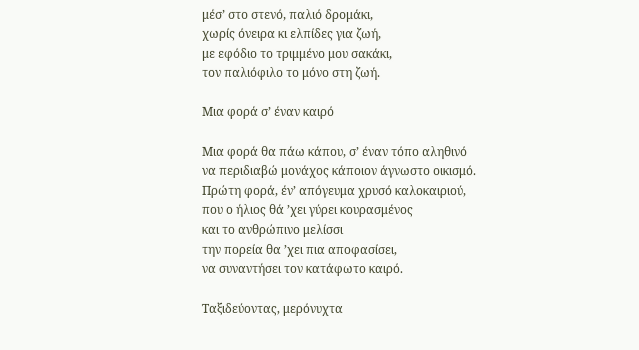μέσ’ στο στενό, παλιό δρομάκι,
χωρίς όνειρα κι ελπίδες για ζωή,
με εφόδιο το τριμμένο μου σακάκι,
τον παλιόφιλο το μόνο στη ζωή.

Μια φορά σ’ έναν καιρό

Μια φορά θα πάω κάπου, σ’ έναν τόπο αληθινό
να περιδιαβώ μονάχος κάποιον άγνωστο οικισμό.
Πρώτη φορά, έν’ απόγευμα χρυσό καλοκαιριού,
που ο ήλιος θά ’χει γύρει κουρασμένος
και το ανθρώπινο μελίσσι
την πορεία θα ’χει πια αποφασίσει,
να συναντήσει τον κατάφωτο καιρό.

Ταξιδεύοντας, μερόνυχτα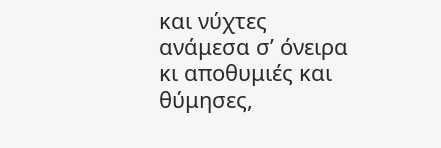και νύχτες
ανάμεσα σ’ όνειρα κι αποθυμιές και θύμησες,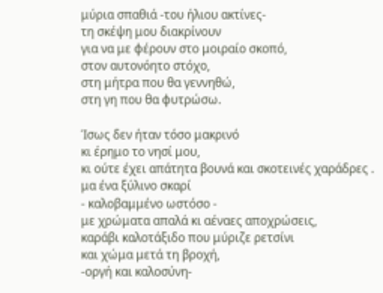μύρια σπαθιά -του ήλιου ακτίνες-
τη σκέψη μου διακρίνουν
για να με φέρουν στο μοιραίο σκοπό,
στον αυτονόητο στόχο,
στη μήτρα που θα γεννηθώ,
στη γη που θα φυτρώσω.

Ίσως δεν ήταν τόσο μακρινό
κι έρημο το νησί μου,
κι ούτε έχει απάτητα βουνά και σκοτεινές χαράδρες .
μα ένα ξύλινο σκαρί
- καλοβαμμένο ωστόσο -
με χρώματα απαλά κι αέναες αποχρώσεις,
καράβι καλοτάξιδο που μύριζε ρετσίνι
και χώμα μετά τη βροχή,
-οργή και καλοσύνη-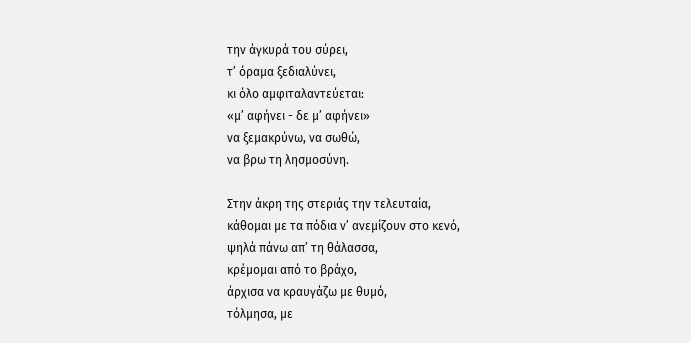την άγκυρά του σύρει,
τ’ όραμα ξεδιαλύνει,
κι όλο αμφιταλαντεύεται:
«μ’ αφήνει - δε μ’ αφήνει»
να ξεμακρύνω, να σωθώ,
να βρω τη λησμοσύνη.

Στην άκρη της στεριάς την τελευταία,
κάθομαι με τα πόδια ν’ ανεμίζουν στο κενό,
ψηλά πάνω απ’ τη θάλασσα,
κρέμομαι από το βράχο,
άρχισα να κραυγάζω με θυμό,
τόλμησα, με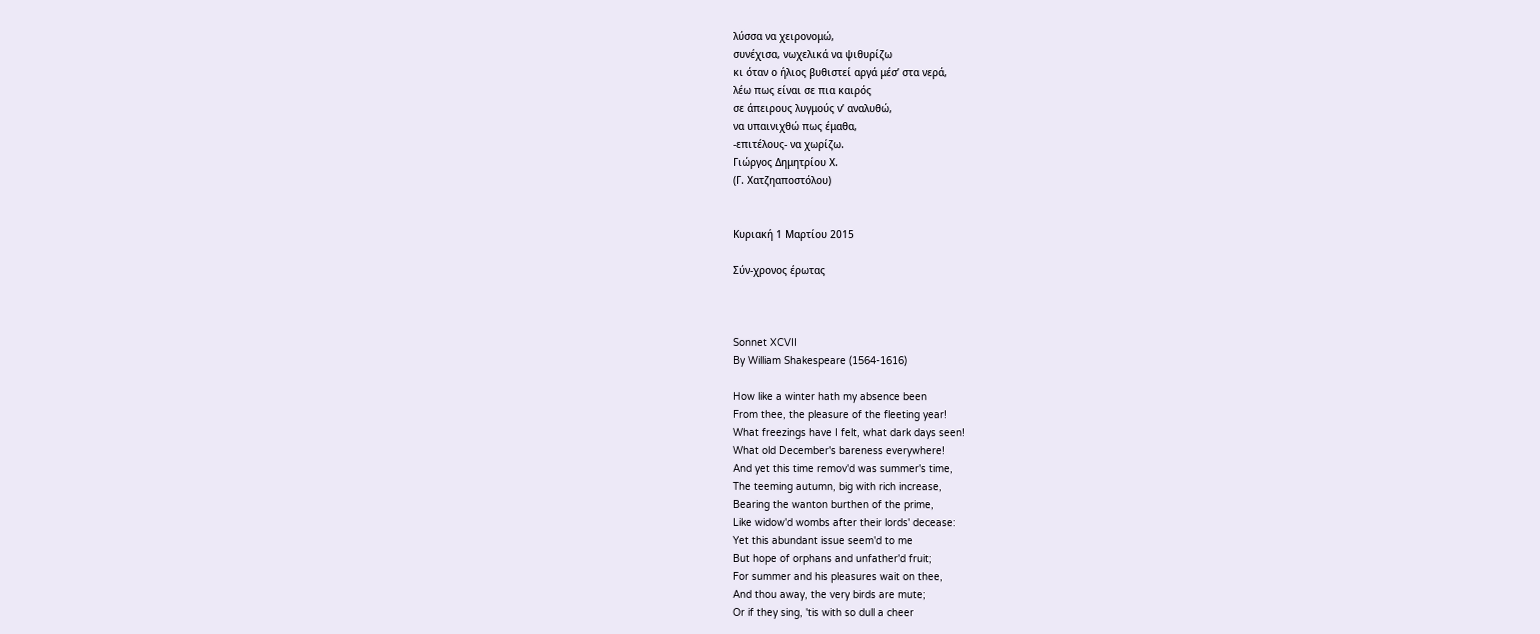λύσσα να χειρονομώ,
συνέχισα, νωχελικά να ψιθυρίζω
κι όταν ο ήλιος βυθιστεί αργά μέσ’ στα νερά,
λέω πως είναι σε πια καιρός
σε άπειρους λυγμούς ν’ αναλυθώ,
να υπαινιχθώ πως έμαθα,
-επιτέλους- να χωρίζω.
Γιώργος Δημητρίου Χ.
(Γ. Χατζηαποστόλου)


Κυριακή 1 Μαρτίου 2015

Σύν-χρονος έρωτας



Sonnet XCVII
By William Shakespeare (1564-1616)

How like a winter hath my absence been
From thee, the pleasure of the fleeting year!
What freezings have I felt, what dark days seen!
What old December's bareness everywhere!
And yet this time remov'd was summer's time,
The teeming autumn, big with rich increase,
Bearing the wanton burthen of the prime,
Like widow'd wombs after their lords' decease:
Yet this abundant issue seem'd to me
But hope of orphans and unfather'd fruit;
For summer and his pleasures wait on thee,
And thou away, the very birds are mute;
Or if they sing, 'tis with so dull a cheer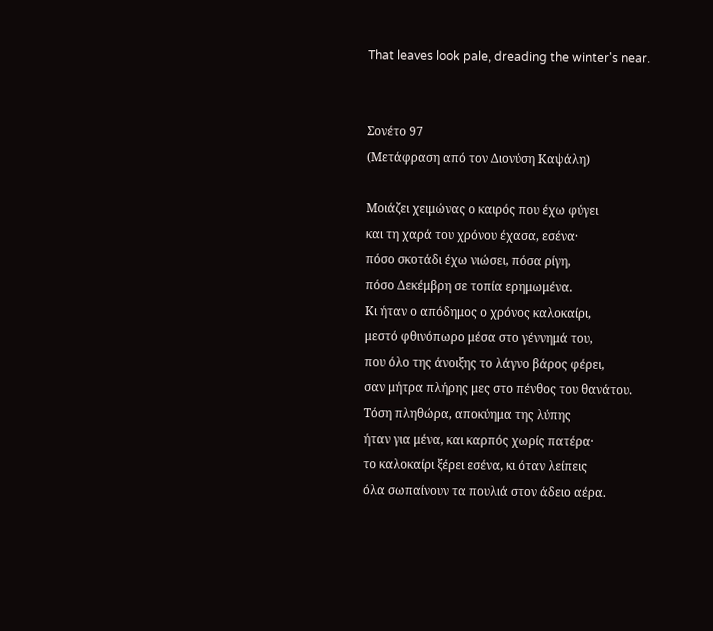That leaves look pale, dreading the winter's near.


Σονέτο 97
(Μετάφραση από τον Διονύση Καψάλη)

Μοιάζει χειμώνας ο καιρός που έχω φύγει
και τη χαρά του χρόνου έχασα, εσένα·
πόσο σκοτάδι έχω νιώσει, πόσα ρίγη,
πόσο Δεκέμβρη σε τοπία ερημωμένα.
Κι ήταν ο απόδημος ο χρόνος καλοκαίρι,
μεστό φθινόπωρο μέσα στο γέννημά του,
που όλο της άνοιξης το λάγνο βάρος φέρει,
σαν μήτρα πλήρης μες στο πένθος του θανάτου.
Τόση πληθώρα, αποκύημα της λύπης
ήταν για μένα, και καρπός χωρίς πατέρα·
το καλοκαίρι ξέρει εσένα, κι όταν λείπεις
όλα σωπαίνουν τα πουλιά στον άδειο αέρα.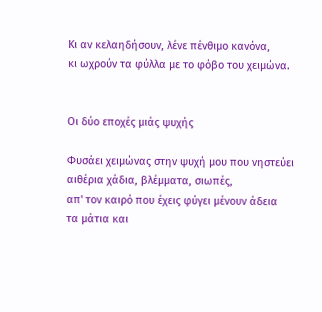Κι αν κελαηδήσουν, λένε πένθιμο κανόνα,
κι ωχρούν τα φύλλα με το φόβο του χειμώνα.


Οι δύο εποχές μιάς ψυχής

Φυσάει χειμώνας στην ψυχή μου που νηστεύει
αιθέρια χάδια, βλέμματα, σιωπές,
απ' τον καιρό που έχεις φύγει μένουν άδεια
τα μάτια και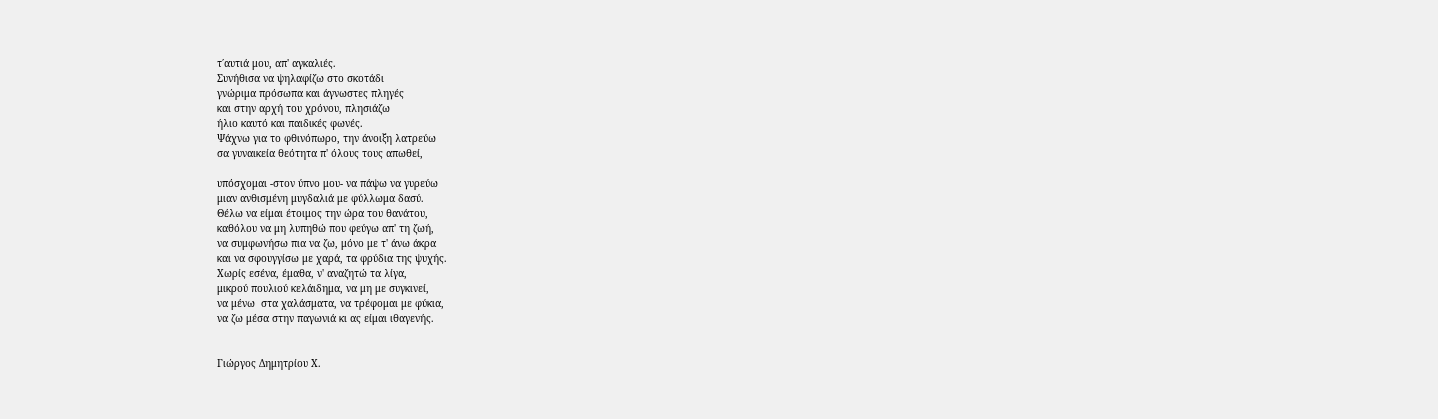τ΄αυτιά μου, απ' αγκαλιές.
Συνήθισα να ψηλαφίζω στο σκοτάδι
γνώριμα πρόσωπα και άγνωστες πληγές
και στην αρχή του χρόνου, πλησιάζω
ήλιο καυτό και παιδικές φωνές.
Ψάχνω για το φθινόπωρο, την άνοιξη λατρεύω
σα γυναικεία θεότητα π' όλους τους απωθεί,

υπόσχομαι -στον ύπνο μου- να πάψω να γυρεύω
μιαν ανθισμένη μυγδαλιά με φύλλωμα δασύ.
Θέλω να είμαι έτοιμος την ώρα του θανάτου,
καθόλου να μη λυπηθώ που φεύγω απ' τη ζωή,
να συμφωνήσω πια να ζω, μόνο με τ' άνω άκρα
και να σφουγγίσω με χαρά, τα φρύδια της ψυχής.
Χωρίς εσένα, έμαθα, ν' αναζητώ τα λίγα,
μικρού πουλιού κελάιδημα, να μη με συγκινεί,
να μένω  στα χαλάσματα, να τρέφομαι με φύκια,
να ζω μέσα στην παγωνιά κι ας είμαι ιθαγενής.


Γιώργος Δημητρίου Χ.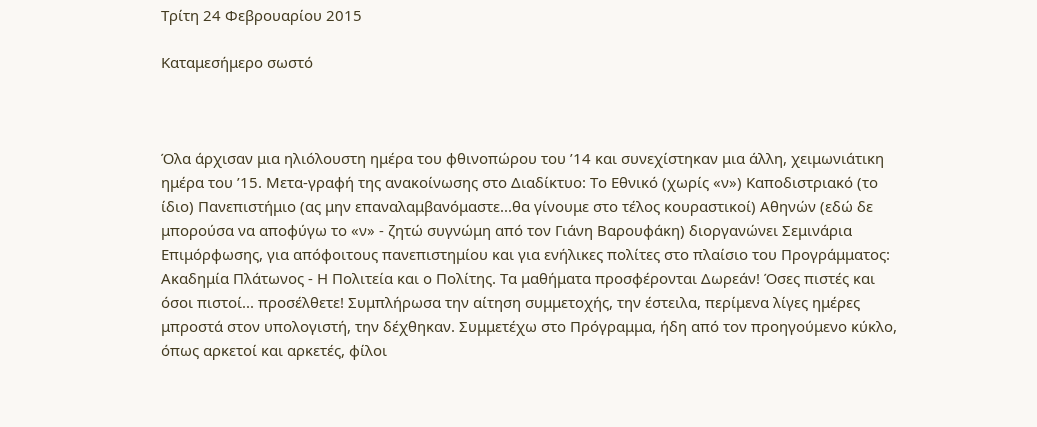Τρίτη 24 Φεβρουαρίου 2015

Καταμεσήμερο σωστό



Όλα άρχισαν μια ηλιόλουστη ημέρα του φθινοπώρου του ’14 και συνεχίστηκαν μια άλλη, χειμωνιάτικη ημέρα του ’15. Μετα-γραφή της ανακοίνωσης στο Διαδίκτυο: Το Εθνικό (χωρίς «ν») Καποδιστριακό (το ίδιο) Πανεπιστήμιο (ας μην επαναλαμβανόμαστε...θα γίνουμε στο τέλος κουραστικοί) Αθηνών (εδώ δε μπορούσα να αποφύγω το «ν» - ζητώ συγνώμη από τον Γιάνη Βαρουφάκη) διοργανώνει Σεμινάρια Επιμόρφωσης, για απόφοιτους πανεπιστημίου και για ενήλικες πολίτες στο πλαίσιο του Προγράμματος: Ακαδημία Πλάτωνος - Η Πολιτεία και ο Πολίτης. Τα μαθήματα προσφέρονται Δωρεάν! Όσες πιστές και όσοι πιστοί... προσέλθετε! Συμπλήρωσα την αίτηση συμμετοχής, την έστειλα, περίμενα λίγες ημέρες μπροστά στον υπολογιστή, την δέχθηκαν. Συμμετέχω στο Πρόγραμμα, ήδη από τον προηγούμενο κύκλο, όπως αρκετοί και αρκετές, φίλοι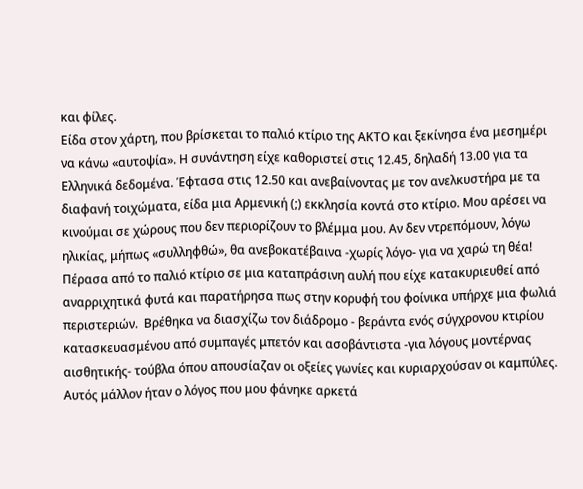και φίλες.
Είδα στον χάρτη, που βρίσκεται το παλιό κτίριο της ΑΚΤΟ και ξεκίνησα ένα μεσημέρι να κάνω «αυτοψία». Η συνάντηση είχε καθοριστεί στις 12.45, δηλαδή 13.00 για τα Ελληνικά δεδομένα. Έφτασα στις 12.50 και ανεβαίνοντας με τον ανελκυστήρα με τα διαφανή τοιχώματα, είδα μια Αρμενική (;) εκκλησία κοντά στο κτίριο. Μου αρέσει να κινούμαι σε χώρους που δεν περιορίζουν το βλέμμα μου. Αν δεν ντρεπόμουν, λόγω ηλικίας, μήπως «συλληφθώ», θα ανεβοκατέβαινα -χωρίς λόγο- για να χαρώ τη θέα! Πέρασα από το παλιό κτίριο σε μια καταπράσινη αυλή που είχε κατακυριευθεί από αναρριχητικά φυτά και παρατήρησα πως στην κορυφή του φοίνικα υπήρχε μια φωλιά περιστεριών.  Βρέθηκα να διασχίζω τον διάδρομο - βεράντα ενός σύγχρονου κτιρίου κατασκευασμένου από συμπαγές μπετόν και ασοβάντιστα -για λόγους μοντέρνας αισθητικής- τούβλα όπου απουσίαζαν οι οξείες γωνίες και κυριαρχούσαν οι καμπύλες.  Αυτός μάλλον ήταν ο λόγος που μου φάνηκε αρκετά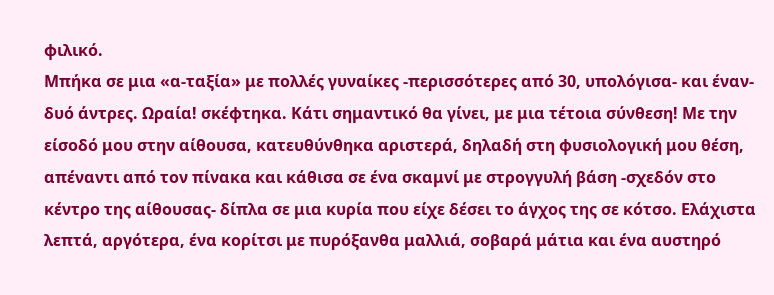φιλικό.
Μπήκα σε μια «α-ταξία» με πολλές γυναίκες -περισσότερες από 30, υπολόγισα- και έναν-δυό άντρες. Ωραία! σκέφτηκα. Κάτι σημαντικό θα γίνει, με μια τέτοια σύνθεση! Με την είσοδό μου στην αίθουσα, κατευθύνθηκα αριστερά, δηλαδή στη φυσιολογική μου θέση, απέναντι από τον πίνακα και κάθισα σε ένα σκαμνί με στρογγυλή βάση -σχεδόν στο κέντρο της αίθουσας- δίπλα σε μια κυρία που είχε δέσει το άγχος της σε κότσο. Ελάχιστα λεπτά, αργότερα, ένα κορίτσι με πυρόξανθα μαλλιά, σοβαρά μάτια και ένα αυστηρό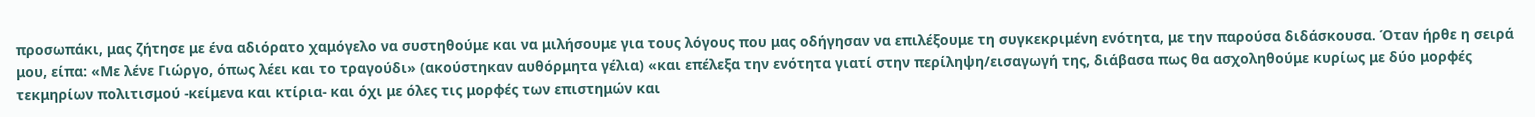προσωπάκι, μας ζήτησε με ένα αδιόρατο χαμόγελο να συστηθούμε και να μιλήσουμε για τους λόγους που μας οδήγησαν να επιλέξουμε τη συγκεκριμένη ενότητα, με την παρούσα διδάσκουσα. Όταν ήρθε η σειρά μου, είπα: «Με λένε Γιώργο, όπως λέει και το τραγούδι» (ακούστηκαν αυθόρμητα γέλια) «και επέλεξα την ενότητα γιατί στην περίληψη/εισαγωγή της, διάβασα πως θα ασχοληθούμε κυρίως με δύο μορφές τεκμηρίων πολιτισμού -κείμενα και κτίρια- και όχι με όλες τις μορφές των επιστημών και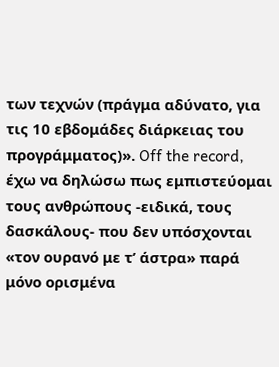των τεχνών (πράγμα αδύνατο, για τις 10 εβδομάδες διάρκειας του προγράμματος)». Off the record, έχω να δηλώσω πως εμπιστεύομαι τους ανθρώπους -ειδικά, τους δασκάλους- που δεν υπόσχονται «τον ουρανό με τ’ άστρα» παρά μόνο ορισμένα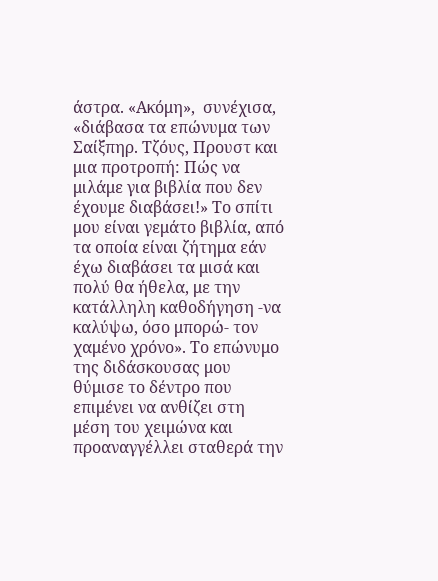άστρα. «Ακόμη»,  συνέχισα, «διάβασα τα επώνυμα των Σαίξπηρ. Τζόυς, Προυστ και μια προτροπή: Πώς να μιλάμε για βιβλία που δεν έχουμε διαβάσει!» Το σπίτι μου είναι γεμάτο βιβλία, από τα οποία είναι ζήτημα εάν έχω διαβάσει τα μισά και πολύ θα ήθελα, με την κατάλληλη καθοδήγηση -να καλύψω, όσο μπορώ- τον χαμένο χρόνο». Το επώνυμο της διδάσκουσας μου θύμισε το δέντρο που επιμένει να ανθίζει στη μέση του χειμώνα και προαναγγέλλει σταθερά την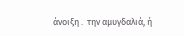άνοιξη .  την αμυγδαλιά, ή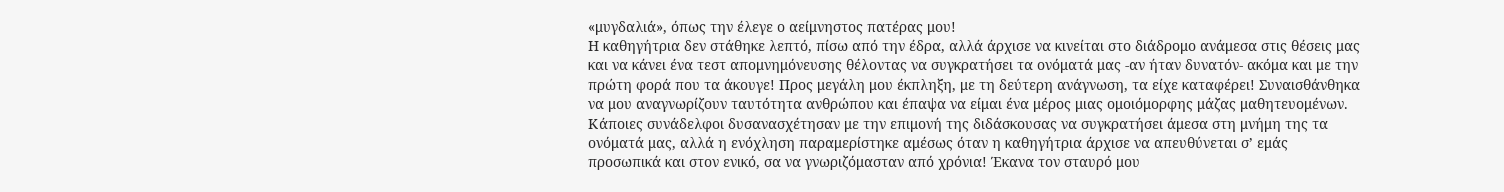«μυγδαλιά», όπως την έλεγε ο αείμνηστος πατέρας μου!
Η καθηγήτρια δεν στάθηκε λεπτό, πίσω από την έδρα, αλλά άρχισε να κινείται στο διάδρομο ανάμεσα στις θέσεις μας και να κάνει ένα τεστ απομνημόνευσης θέλοντας να συγκρατήσει τα ονόματά μας -αν ήταν δυνατόν- ακόμα και με την πρώτη φορά που τα άκουγε! Προς μεγάλη μου έκπληξη, με τη δεύτερη ανάγνωση, τα είχε καταφέρει! Συναισθάνθηκα να μου αναγνωρίζουν ταυτότητα ανθρώπου και έπαψα να είμαι ένα μέρος μιας ομοιόμορφης μάζας μαθητευομένων. Κάποιες συνάδελφοι δυσανασχέτησαν με την επιμονή της διδάσκουσας να συγκρατήσει άμεσα στη μνήμη της τα ονόματά μας, αλλά η ενόχληση παραμερίστηκε αμέσως όταν η καθηγήτρια άρχισε να απευθύνεται σ’ εμάς προσωπικά και στον ενικό, σα να γνωριζόμασταν από χρόνια! Έκανα τον σταυρό μου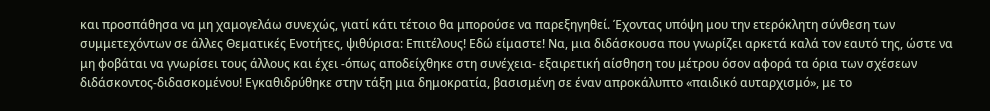και προσπάθησα να μη χαμογελάω συνεχώς, γιατί κάτι τέτοιο θα μπορούσε να παρεξηγηθεί. Έχοντας υπόψη μου την ετερόκλητη σύνθεση των συμμετεχόντων σε άλλες Θεματικές Ενοτήτες, ψιθύρισα: Επιτέλους! Εδώ είμαστε! Να, μια διδάσκουσα που γνωρίζει αρκετά καλά τον εαυτό της, ώστε να μη φοβάται να γνωρίσει τους άλλους και έχει -όπως αποδείχθηκε στη συνέχεια- εξαιρετική αίσθηση του μέτρου όσον αφορά τα όρια των σχέσεων διδάσκοντος-διδασκομένου! Εγκαθιδρύθηκε στην τάξη μια δημοκρατία, βασισμένη σε έναν απροκάλυπτο «παιδικό αυταρχισμό», με το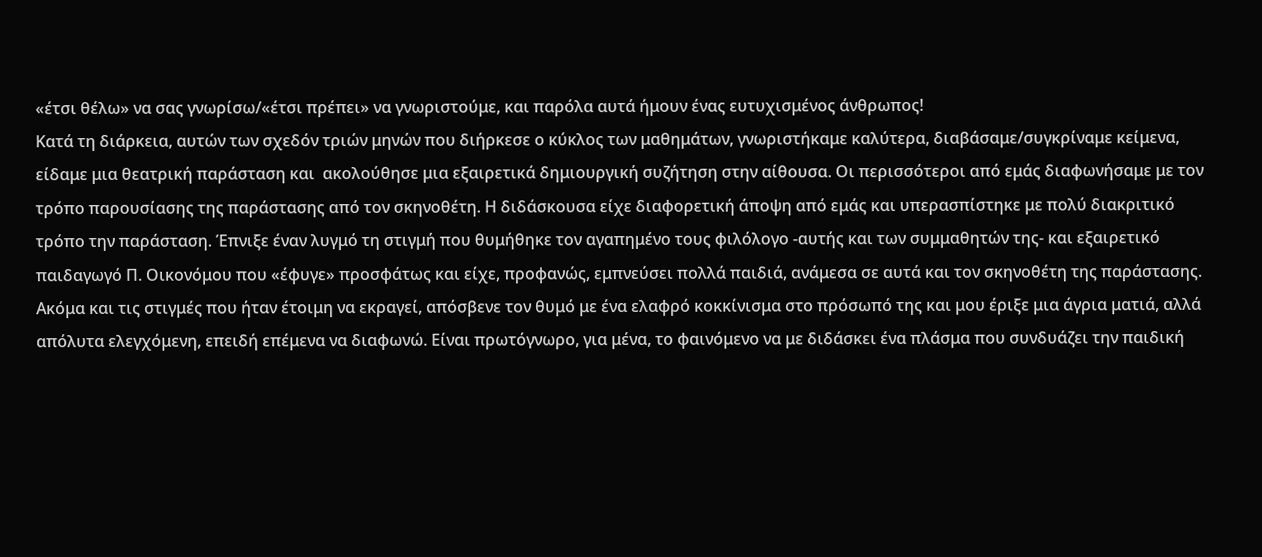«έτσι θέλω» να σας γνωρίσω/«έτσι πρέπει» να γνωριστούμε, και παρόλα αυτά ήμουν ένας ευτυχισμένος άνθρωπος!
Κατά τη διάρκεια, αυτών των σχεδόν τριών μηνών που διήρκεσε ο κύκλος των μαθημάτων, γνωριστήκαμε καλύτερα, διαβάσαμε/συγκρίναμε κείμενα, είδαμε μια θεατρική παράσταση και  ακολούθησε μια εξαιρετικά δημιουργική συζήτηση στην αίθουσα. Οι περισσότεροι από εμάς διαφωνήσαμε με τον τρόπο παρουσίασης της παράστασης από τον σκηνοθέτη. Η διδάσκουσα είχε διαφορετική άποψη από εμάς και υπερασπίστηκε με πολύ διακριτικό τρόπο την παράσταση. Έπνιξε έναν λυγμό τη στιγμή που θυμήθηκε τον αγαπημένο τους φιλόλογο -αυτής και των συμμαθητών της- και εξαιρετικό παιδαγωγό Π. Οικονόμου που «έφυγε» προσφάτως και είχε, προφανώς, εμπνεύσει πολλά παιδιά, ανάμεσα σε αυτά και τον σκηνοθέτη της παράστασης. Ακόμα και τις στιγμές που ήταν έτοιμη να εκραγεί, απόσβενε τον θυμό με ένα ελαφρό κοκκίνισμα στο πρόσωπό της και μου έριξε μια άγρια ματιά, αλλά απόλυτα ελεγχόμενη, επειδή επέμενα να διαφωνώ. Είναι πρωτόγνωρο, για μένα, το φαινόμενο να με διδάσκει ένα πλάσμα που συνδυάζει την παιδική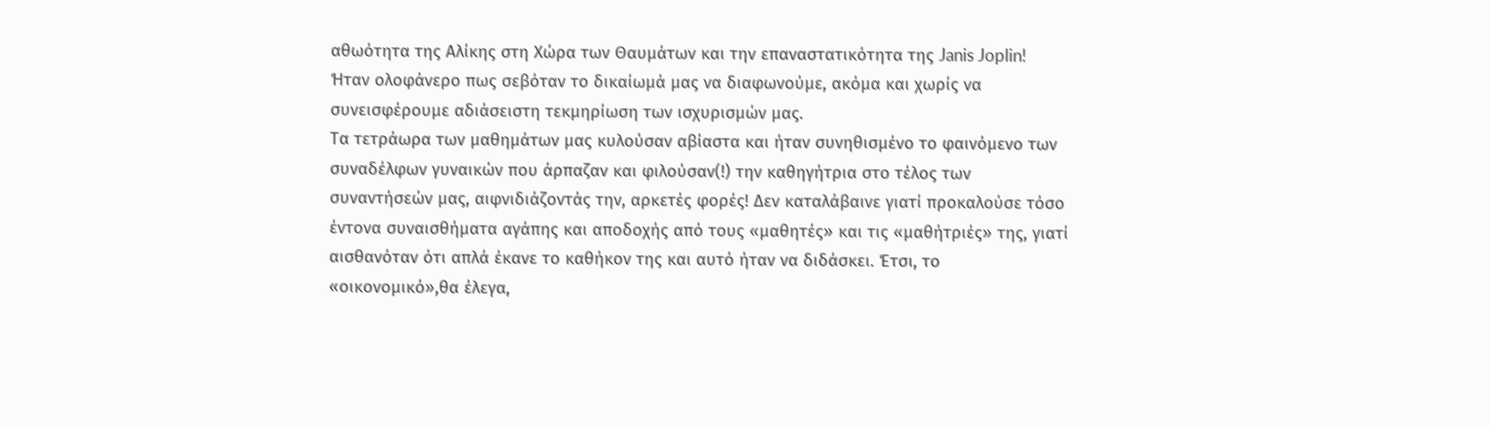αθωότητα της Αλίκης στη Χώρα των Θαυμάτων και την επαναστατικότητα της Janis Joplin! Ήταν ολοφάνερο πως σεβόταν το δικαίωμά μας να διαφωνούμε, ακόμα και χωρίς να συνεισφέρουμε αδιάσειστη τεκμηρίωση των ισχυρισμών μας.
Τα τετράωρα των μαθημάτων μας κυλούσαν αβίαστα και ήταν συνηθισμένο το φαινόμενο των συναδέλφων γυναικών που άρπαζαν και φιλούσαν(!) την καθηγήτρια στο τέλος των συναντήσεών μας, αιφνιδιάζοντάς την, αρκετές φορές! Δεν καταλάβαινε γιατί προκαλούσε τόσο έντονα συναισθήματα αγάπης και αποδοχής από τους «μαθητές» και τις «μαθήτριές» της, γιατί αισθανόταν ότι απλά έκανε το καθήκον της και αυτό ήταν να διδάσκει. Έτσι, το «οικονομικό»,θα έλεγα,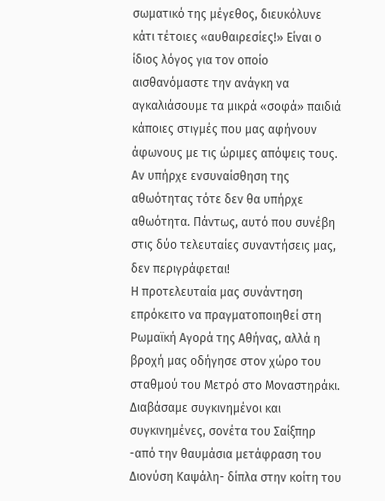σωματικό της μέγεθος, διευκόλυνε κάτι τέτοιες «αυθαιρεσίες!» Είναι ο ίδιος λόγος για τον οποίο αισθανόμαστε την ανάγκη να αγκαλιάσουμε τα μικρά «σοφά» παιδιά κάποιες στιγμές που μας αφήνουν άφωνους με τις ώριμες απόψεις τους. Αν υπήρχε ενσυναίσθηση της αθωότητας τότε δεν θα υπήρχε αθωότητα. Πάντως, αυτό που συνέβη στις δύο τελευταίες συναντήσεις μας, δεν περιγράφεται!
Η προτελευταία μας συνάντηση επρόκειτο να πραγματοποιηθεί στη Ρωμαϊκή Αγορά της Αθήνας, αλλά η βροχή μας οδήγησε στον χώρο του σταθμού του Μετρό στο Μοναστηράκι. Διαβάσαμε συγκινημένοι και συγκινημένες, σονέτα του Σαίξπηρ -από την θαυμάσια μετάφραση του Διονύση Καψάλη- δίπλα στην κοίτη του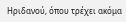Ηριδανού, όπου τρέχει ακόμα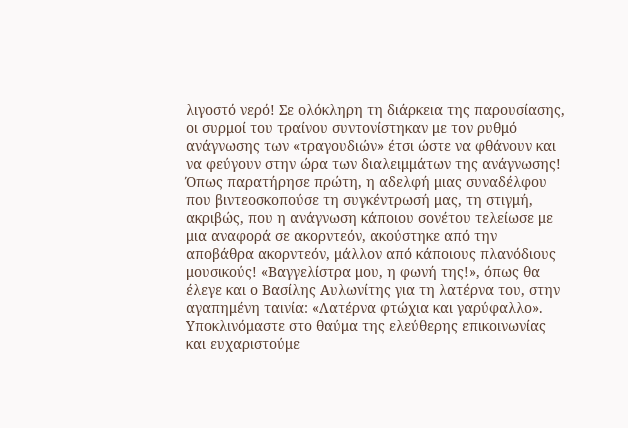λιγοστό νερό! Σε ολόκληρη τη διάρκεια της παρουσίασης, οι συρμοί του τραίνου συντονίστηκαν με τον ρυθμό ανάγνωσης των «τραγουδιών» έτσι ώστε να φθάνουν και να φεύγουν στην ώρα των διαλειμμάτων της ανάγνωσης! Όπως παρατήρησε πρώτη, η αδελφή μιας συναδέλφου που βιντεοσκοπούσε τη συγκέντρωσή μας, τη στιγμή, ακριβώς, που η ανάγνωση κάποιου σονέτου τελείωσε με μια αναφορά σε ακορντεόν, ακούστηκε από την αποβάθρα ακορντεόν, μάλλον από κάποιους πλανόδιους μουσικούς! «Βαγγελίστρα μου, η φωνή της!», όπως θα έλεγε και ο Βασίλης Αυλωνίτης για τη λατέρνα του, στην αγαπημένη ταινία: «Λατέρνα φτώχια και γαρύφαλλο».
Υποκλινόμαστε στο θαύμα της ελεύθερης επικοινωνίας και ευχαριστούμε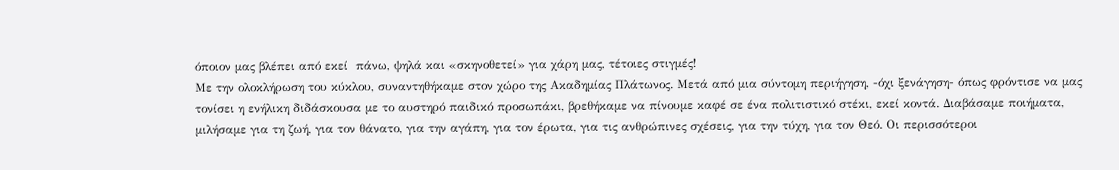όποιον μας βλέπει από εκεί  πάνω, ψηλά και «σκηνοθετεί» για χάρη μας, τέτοιες στιγμές!
Με την ολοκλήρωση του κύκλου, συναντηθήκαμε στον χώρο της Ακαδημίας Πλάτωνος. Μετά από μια σύντομη περιήγηση, -όχι ξενάγηση- όπως φρόντισε να μας τονίσει η ενήλικη διδάσκουσα με το αυστηρό παιδικό προσωπάκι, βρεθήκαμε να πίνουμε καφέ σε ένα πολιτιστικό στέκι, εκεί κοντά. Διαβάσαμε ποιήματα, μιλήσαμε για τη ζωή, για τον θάνατο, για την αγάπη, για τον έρωτα, για τις ανθρώπινες σχέσεις, για την τύχη, για τον Θεό. Οι περισσότεροι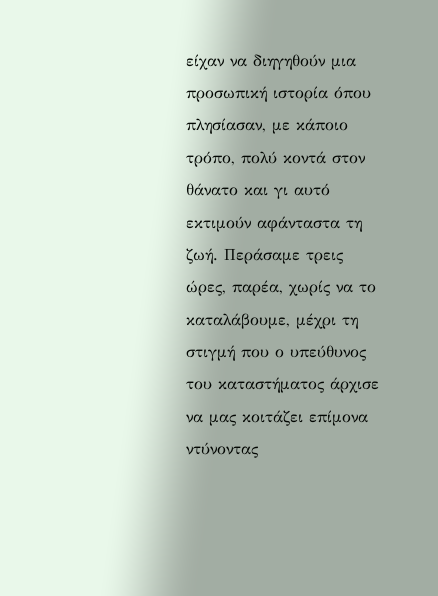είχαν να διηγηθούν μια προσωπική ιστορία όπου πλησίασαν, με κάποιο τρόπο, πολύ κοντά στον θάνατο και γι αυτό εκτιμούν αφάνταστα τη ζωή. Περάσαμε τρεις ώρες, παρέα, χωρίς να το καταλάβουμε, μέχρι τη στιγμή που ο υπεύθυνος του καταστήματος άρχισε να μας κοιτάζει επίμονα ντύνοντας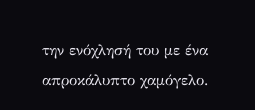την ενόχλησή του με ένα απροκάλυπτο χαμόγελο.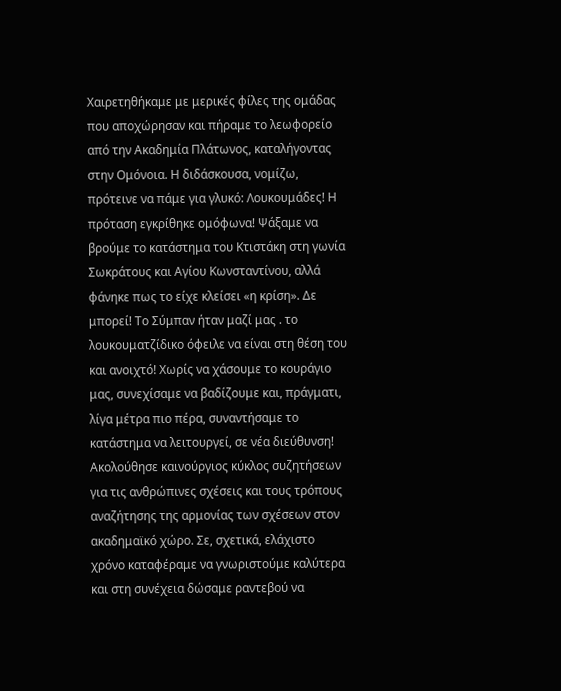Χαιρετηθήκαμε με μερικές φίλες της ομάδας που αποχώρησαν και πήραμε το λεωφορείο από την Ακαδημία Πλάτωνος, καταλήγοντας στην Ομόνοια. Η διδάσκουσα, νομίζω, πρότεινε να πάμε για γλυκό: Λουκουμάδες! Η πρόταση εγκρίθηκε ομόφωνα! Ψάξαμε να βρούμε το κατάστημα του Κτιστάκη στη γωνία Σωκράτους και Αγίου Κωνσταντίνου, αλλά φάνηκε πως το είχε κλείσει «η κρίση». Δε μπορεί! Το Σύμπαν ήταν μαζί μας . το λουκουματζίδικο όφειλε να είναι στη θέση του και ανοιχτό! Χωρίς να χάσουμε το κουράγιο μας, συνεχίσαμε να βαδίζουμε και, πράγματι, λίγα μέτρα πιο πέρα, συναντήσαμε το κατάστημα να λειτουργεί, σε νέα διεύθυνση! Ακολούθησε καινούργιος κύκλος συζητήσεων για τις ανθρώπινες σχέσεις και τους τρόπους αναζήτησης της αρμονίας των σχέσεων στον ακαδημαϊκό χώρο. Σε, σχετικά, ελάχιστο χρόνο καταφέραμε να γνωριστούμε καλύτερα και στη συνέχεια δώσαμε ραντεβού να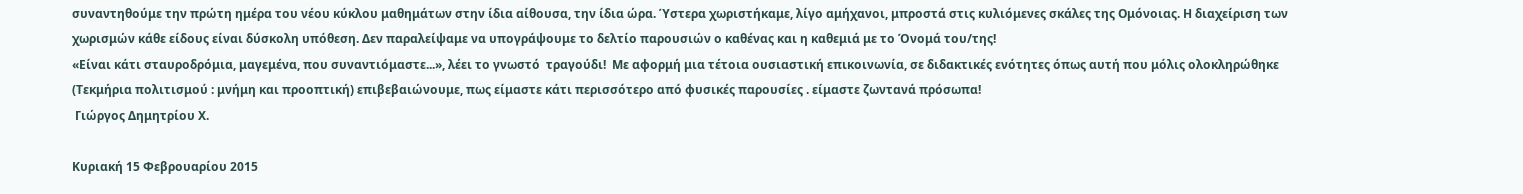συναντηθούμε την πρώτη ημέρα του νέου κύκλου μαθημάτων στην ίδια αίθουσα, την ίδια ώρα. Ύστερα χωριστήκαμε, λίγο αμήχανοι, μπροστά στις κυλιόμενες σκάλες της Ομόνοιας. Η διαχείριση των χωρισμών κάθε είδους είναι δύσκολη υπόθεση. Δεν παραλείψαμε να υπογράψουμε το δελτίο παρουσιών ο καθένας και η καθεμιά με το Όνομά του/της!
«Είναι κάτι σταυροδρόμια, μαγεμένα, που συναντιόμαστε...», λέει το γνωστό  τραγούδι!  Με αφορμή μια τέτοια ουσιαστική επικοινωνία, σε διδακτικές ενότητες όπως αυτή που μόλις ολοκληρώθηκε (Τεκμήρια πολιτισμού : μνήμη και προοπτική) επιβεβαιώνουμε, πως είμαστε κάτι περισσότερο από φυσικές παρουσίες . είμαστε ζωντανά πρόσωπα!
 Γιώργος Δημητρίου Χ.

Κυριακή 15 Φεβρουαρίου 2015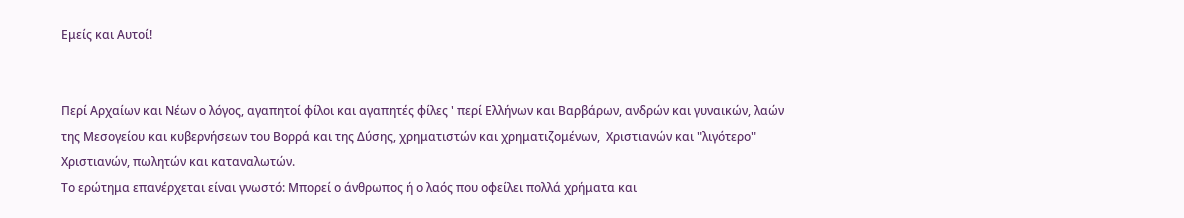Εμείς και Αυτοί!


Περί Αρχαίων και Νέων ο λόγος, αγαπητοί φίλοι και αγαπητές φίλες ' περί Ελλήνων και Βαρβάρων, ανδρών και γυναικών, λαών της Μεσογείου και κυβερνήσεων του Βορρά και της Δύσης, χρηματιστών και χρηματιζομένων,  Χριστιανών και "λιγότερο" Χριστιανών, πωλητών και καταναλωτών.
Το ερώτημα επανέρχεται είναι γνωστό: Μπορεί ο άνθρωπος ή ο λαός που οφείλει πολλά χρήματα και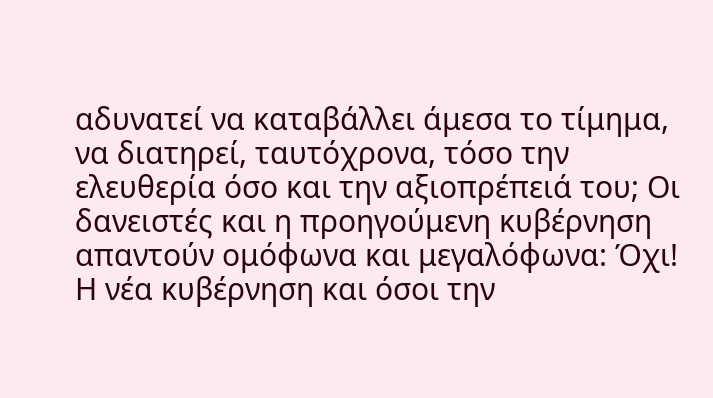αδυνατεί να καταβάλλει άμεσα το τίμημα,  να διατηρεί, ταυτόχρονα, τόσο την ελευθερία όσο και την αξιοπρέπειά του; Οι δανειστές και η προηγούμενη κυβέρνηση απαντούν ομόφωνα και μεγαλόφωνα: Όχι! Η νέα κυβέρνηση και όσοι την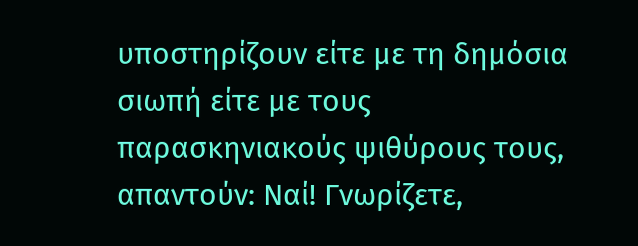υποστηρίζουν είτε με τη δημόσια σιωπή είτε με τους παρασκηνιακούς ψιθύρους τους, απαντούν: Ναί! Γνωρίζετε,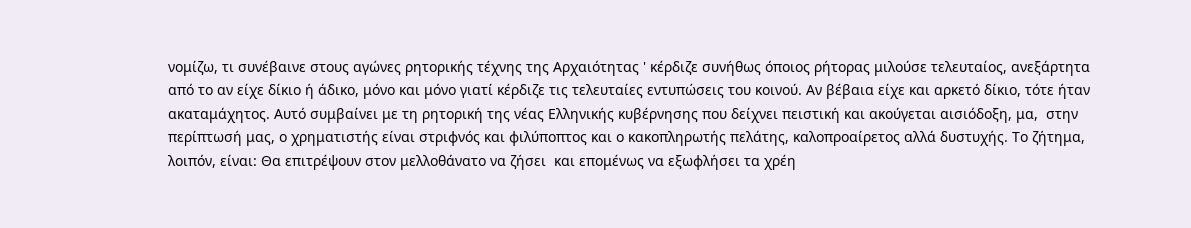νομίζω, τι συνέβαινε στους αγώνες ρητορικής τέχνης της Αρχαιότητας ' κέρδιζε συνήθως όποιος ρήτορας μιλούσε τελευταίος, ανεξάρτητα από το αν είχε δίκιο ή άδικο, μόνο και μόνο γιατί κέρδιζε τις τελευταίες εντυπώσεις του κοινού. Αν βέβαια είχε και αρκετό δίκιο, τότε ήταν ακαταμάχητος. Αυτό συμβαίνει με τη ρητορική της νέας Ελληνικής κυβέρνησης που δείχνει πειστική και ακούγεται αισιόδοξη, μα,  στην περίπτωσή μας, ο χρηματιστής είναι στριφνός και φιλύποπτος και ο κακοπληρωτής πελάτης, καλοπροαίρετος αλλά δυστυχής. Το ζήτημα, λοιπόν, είναι: Θα επιτρέψουν στον μελλοθάνατο να ζήσει  και επομένως να εξωφλήσει τα χρέη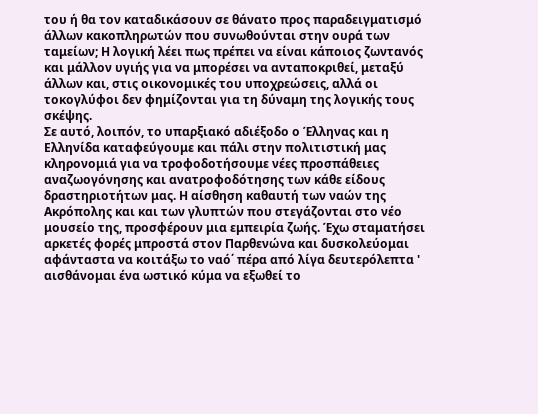του ή θα τον καταδικάσουν σε θάνατο προς παραδειγματισμό άλλων κακοπληρωτών που συνωθούνται στην ουρά των ταμείων; Η λογική λέει πως πρέπει να είναι κάποιος ζωντανός και μάλλον υγιής για να μπορέσει να ανταποκριθεί, μεταξύ άλλων και, στις οικονομικές του υποχρεώσεις, αλλά οι τοκογλύφοι δεν φημίζονται για τη δύναμη της λογικής τους σκέψης.
Σε αυτό, λοιπόν, το υπαρξιακό αδιέξοδο ο Έλληνας και η Ελληνίδα καταφεύγουμε και πάλι στην πολιτιστική μας κληρονομιά για να τροφοδοτήσουμε νέες προσπάθειες αναζωογόνησης και ανατροφοδότησης των κάθε είδους δραστηριοτήτων μας. Η αίσθηση καθαυτή των ναών της Ακρόπολης και και των γλυπτών που στεγάζονται στο νέο μουσείο της, προσφέρουν μια εμπειρία ζωής. Έχω σταματήσει αρκετές φορές μπροστά στον Παρθενώνα και δυσκολεύομαι αφάνταστα να κοιτάξω το ναό΄ πέρα από λίγα δευτερόλεπτα ' αισθάνομαι ένα ωστικό κύμα να εξωθεί το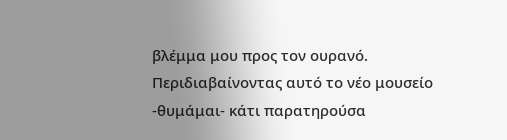βλέμμα μου προς τον ουρανό. Περιδιαβαίνοντας αυτό το νέο μουσείο -θυμάμαι- κάτι παρατηρούσα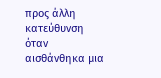προς άλλη κατεύθυνση όταν αισθάνθηκα μια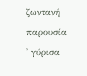ζωντανή παρουσία ' γύρισα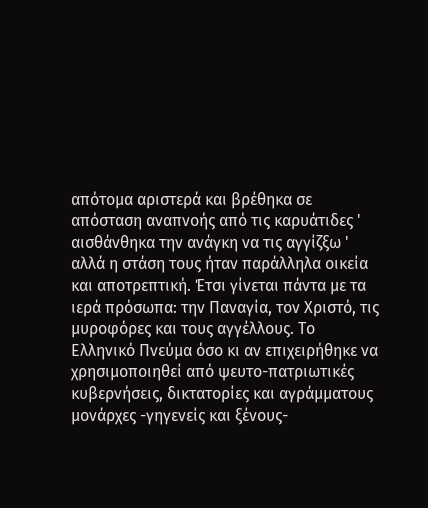απότομα αριστερά και βρέθηκα σε απόσταση αναπνοής από τις καρυάτιδες ' αισθάνθηκα την ανάγκη να τις αγγίζξω ' αλλά η στάση τους ήταν παράλληλα οικεία και αποτρεπτική. Έτσι γίνεται πάντα με τα ιερά πρόσωπα: την Παναγία, τον Χριστό, τις μυροφόρες και τους αγγέλλους. Το Ελληνικό Πνεύμα όσο κι αν επιχειρήθηκε να χρησιμοποιηθεί από ψευτο-πατριωτικές κυβερνήσεις, δικτατορίες και αγράμματους μονάρχες -γηγενείς και ξένους-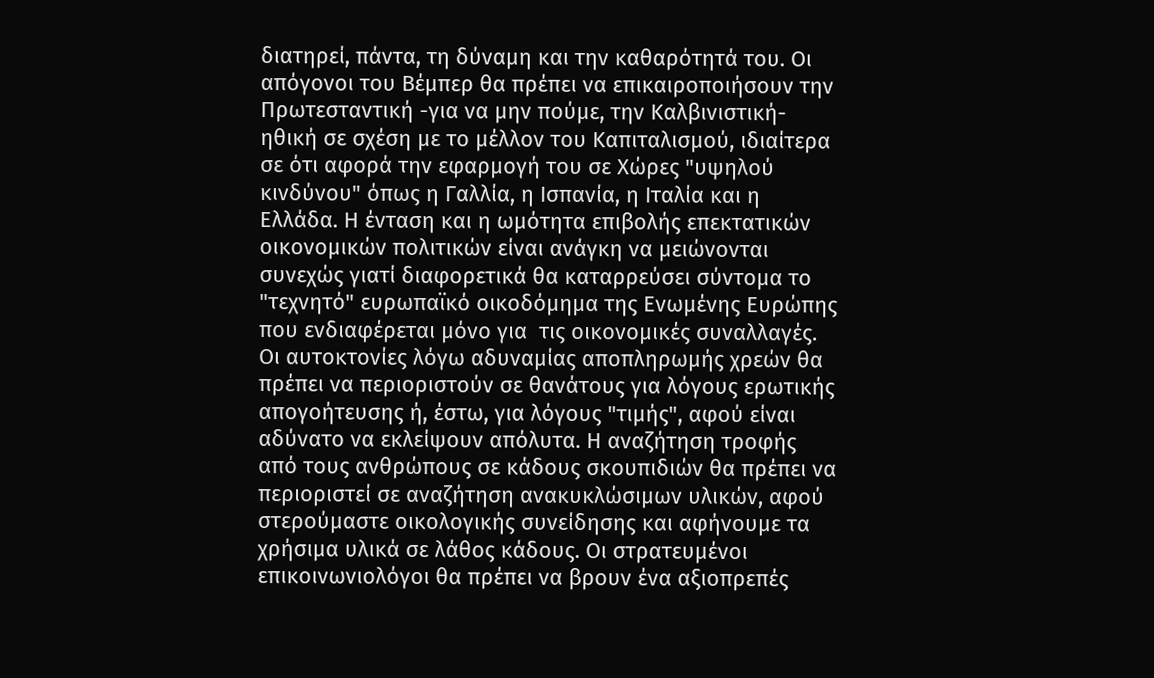διατηρεί, πάντα, τη δύναμη και την καθαρότητά του. Οι απόγονοι του Βέμπερ θα πρέπει να επικαιροποιήσουν την Πρωτεσταντική -για να μην πούμε, την Καλβινιστική- ηθική σε σχέση με το μέλλον του Καπιταλισμού, ιδιαίτερα σε ότι αφορά την εφαρμογή του σε Χώρες "υψηλού κινδύνου" όπως η Γαλλία, η Ισπανία, η Ιταλία και η Ελλάδα. Η ένταση και η ωμότητα επιβολής επεκτατικών οικονομικών πολιτικών είναι ανάγκη να μειώνονται συνεχώς γιατί διαφορετικά θα καταρρεύσει σύντομα το "τεχνητό" ευρωπαϊκό οικοδόμημα της Ενωμένης Ευρώπης που ενδιαφέρεται μόνο για  τις οικονομικές συναλλαγές. Οι αυτοκτονίες λόγω αδυναμίας αποπληρωμής χρεών θα πρέπει να περιοριστούν σε θανάτους για λόγους ερωτικής απογοήτευσης ή, έστω, για λόγους "τιμής", αφού είναι αδύνατο να εκλείψουν απόλυτα. Η αναζήτηση τροφής από τους ανθρώπους σε κάδους σκουπιδιών θα πρέπει να περιοριστεί σε αναζήτηση ανακυκλώσιμων υλικών, αφού στερούμαστε οικολογικής συνείδησης και αφήνουμε τα χρήσιμα υλικά σε λάθος κάδους. Οι στρατευμένοι επικοινωνιολόγοι θα πρέπει να βρουν ένα αξιοπρεπές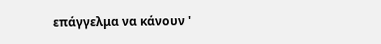επάγγελμα να κάνουν '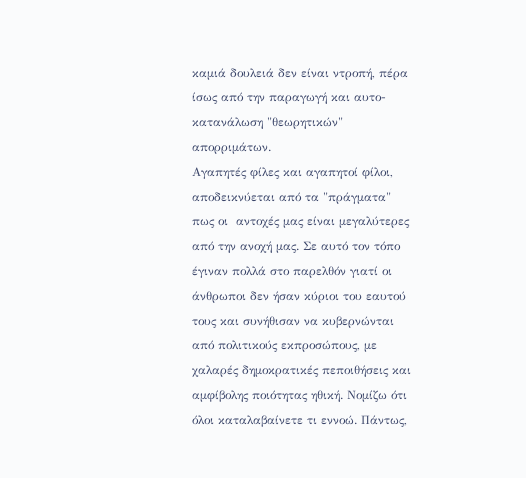καμιά δουλειά δεν είναι ντροπή, πέρα ίσως από την παραγωγή και αυτο-κατανάλωση "θεωρητικών" απορριμάτων.
Αγαπητές φίλες και αγαπητοί φίλοι, αποδεικνύεται από τα "πράγματα" πως οι  αντοχές μας είναι μεγαλύτερες από την ανοχή μας. Σε αυτό τον τόπο έγιναν πολλά στο παρελθόν γιατί οι άνθρωποι δεν ήσαν κύριοι του εαυτού τους και συνήθισαν να κυβερνώνται από πολιτικούς εκπροσώπους, με χαλαρές δημοκρατικές πεποιθήσεις και αμφίβολης ποιότητας ηθική. Νομίζω ότι όλοι καταλαβαίνετε τι εννοώ. Πάντως,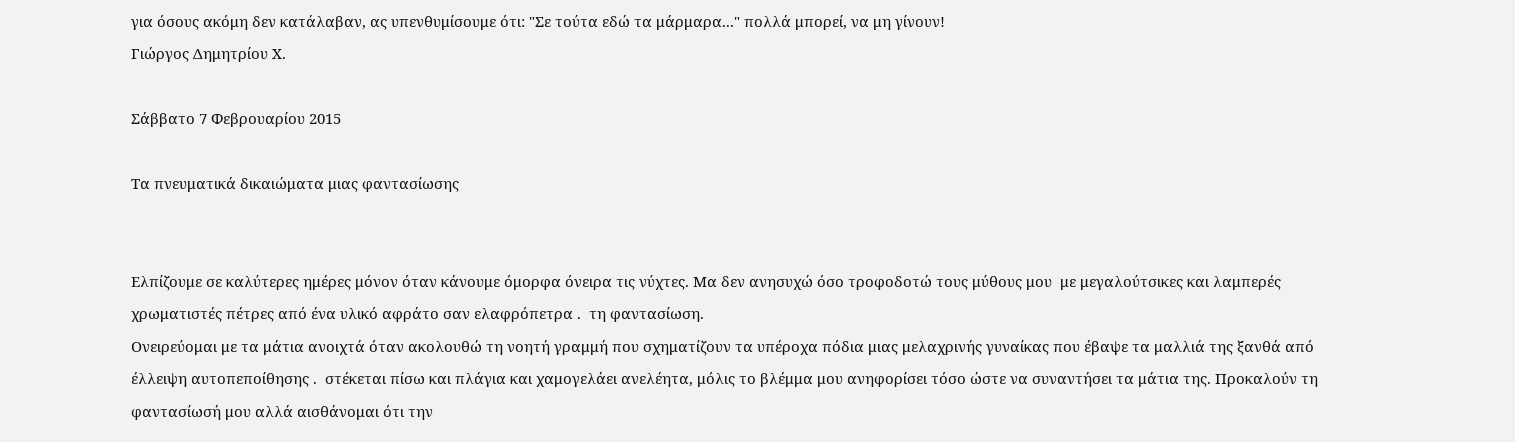για όσους ακόμη δεν κατάλαβαν, ας υπενθυμίσουμε ότι: "Σε τούτα εδώ τα μάρμαρα..." πολλά μπορεί, να μη γίνουν!
Γιώργος Δημητρίου Χ.

Σάββατο 7 Φεβρουαρίου 2015

Τα πνευματικά δικαιώματα μιας φαντασίωσης


Ελπίζουμε σε καλύτερες ημέρες μόνον όταν κάνουμε όμορφα όνειρα τις νύχτες. Μα δεν ανησυχώ όσο τροφοδοτώ τους μύθους μου  με μεγαλούτσικες και λαμπερές χρωματιστές πέτρες από ένα υλικό αφράτο σαν ελαφρόπετρα .  τη φαντασίωση.
Ονειρεύομαι με τα μάτια ανοιχτά όταν ακολουθώ τη νοητή γραμμή που σχηματίζουν τα υπέροχα πόδια μιας μελαχρινής γυναίκας που έβαψε τα μαλλιά της ξανθά από έλλειψη αυτοπεποίθησης .  στέκεται πίσω και πλάγια και χαμογελάει ανελέητα, μόλις το βλέμμα μου ανηφορίσει τόσο ώστε να συναντήσει τα μάτια της. Προκαλούν τη φαντασίωσή μου αλλά αισθάνομαι ότι την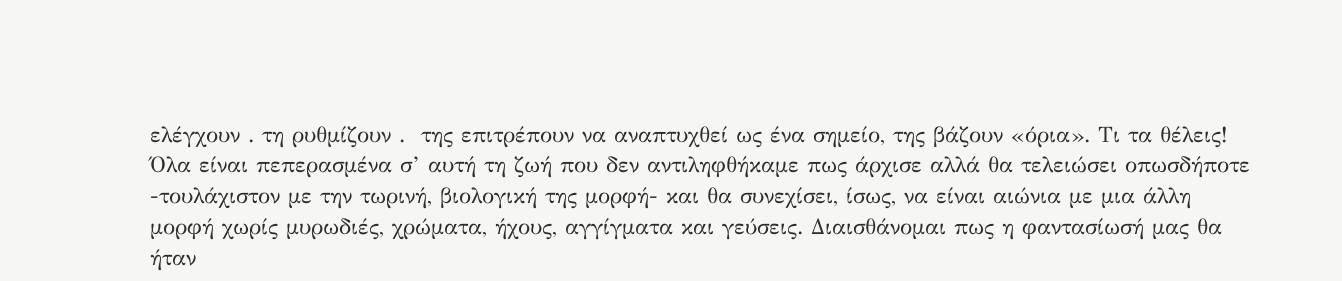ελέγχουν . τη ρυθμίζουν .  της επιτρέπουν να αναπτυχθεί ως ένα σημείο, της βάζουν «όρια». Τι τα θέλεις! Όλα είναι πεπερασμένα σ’ αυτή τη ζωή που δεν αντιληφθήκαμε πως άρχισε αλλά θα τελειώσει οπωσδήποτε -τουλάχιστον με την τωρινή, βιολογική της μορφή- και θα συνεχίσει, ίσως, να είναι αιώνια με μια άλλη μορφή χωρίς μυρωδιές, χρώματα, ήχους, αγγίγματα και γεύσεις. Διαισθάνομαι πως η φαντασίωσή μας θα ήταν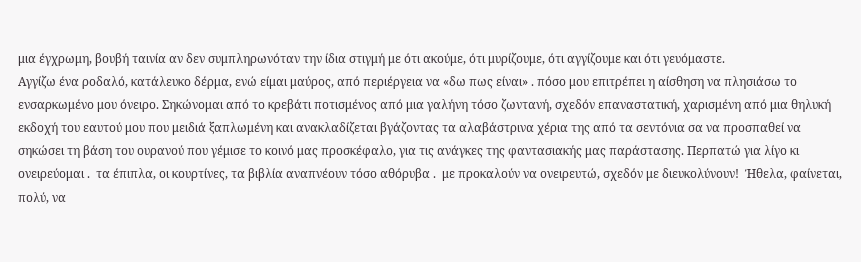μια έγχρωμη, βουβή ταινία αν δεν συμπληρωνόταν την ίδια στιγμή με ότι ακούμε, ότι μυρίζουμε, ότι αγγίζουμε και ότι γευόμαστε.
Αγγίζω ένα ροδαλό, κατάλευκο δέρμα, ενώ είμαι μαύρος, από περιέργεια να «δω πως είναι» . πόσο μου επιτρέπει η αίσθηση να πλησιάσω το ενσαρκωμένο μου όνειρο. Σηκώνομαι από το κρεβάτι ποτισμένος από μια γαλήνη τόσο ζωντανή, σχεδόν επαναστατική, χαρισμένη από μια θηλυκή εκδοχή του εαυτού μου που μειδιά ξαπλωμένη και ανακλαδίζεται βγάζοντας τα αλαβάστρινα χέρια της από τα σεντόνια σα να προσπαθεί να σηκώσει τη βάση του ουρανού που γέμισε το κοινό μας προσκέφαλο, για τις ανάγκες της φαντασιακής μας παράστασης. Περπατώ για λίγο κι ονειρεύομαι .  τα έπιπλα, οι κουρτίνες, τα βιβλία αναπνέουν τόσο αθόρυβα .  με προκαλούν να ονειρευτώ, σχεδόν με διευκολύνουν!  Ήθελα, φαίνεται, πολύ, να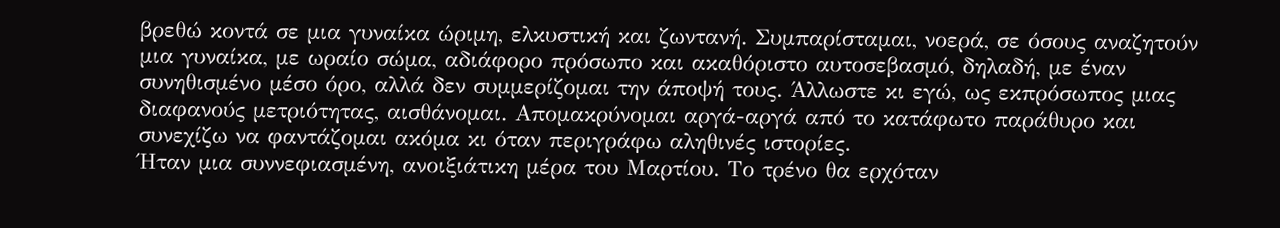βρεθώ κοντά σε μια γυναίκα ώριμη, ελκυστική και ζωντανή. Συμπαρίσταμαι, νοερά, σε όσους αναζητούν μια γυναίκα, με ωραίο σώμα, αδιάφορο πρόσωπο και ακαθόριστο αυτοσεβασμό, δηλαδή, με έναν συνηθισμένο μέσο όρο, αλλά δεν συμμερίζομαι την άποψή τους. Άλλωστε κι εγώ, ως εκπρόσωπος μιας διαφανούς μετριότητας, αισθάνομαι. Απομακρύνομαι αργά-αργά από το κατάφωτο παράθυρο και συνεχίζω να φαντάζομαι ακόμα κι όταν περιγράφω αληθινές ιστορίες.
Ήταν μια συννεφιασμένη, ανοιξιάτικη μέρα του Μαρτίου. Το τρένο θα ερχόταν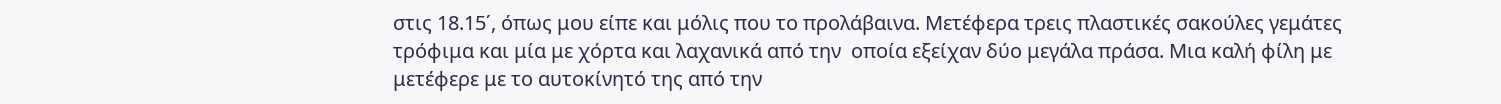στις 18.15΄, όπως μου είπε και μόλις που το προλάβαινα. Μετέφερα τρεις πλαστικές σακούλες γεμάτες τρόφιμα και μία με χόρτα και λαχανικά από την  οποία εξείχαν δύο μεγάλα πράσα. Μια καλή φίλη με μετέφερε με το αυτοκίνητό της από την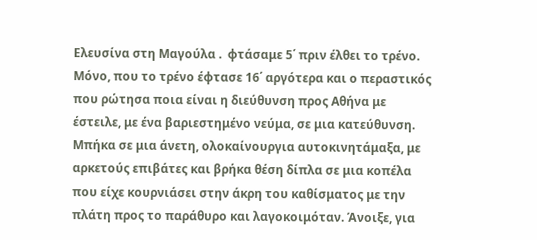Ελευσίνα στη Μαγούλα .  φτάσαμε 5΄ πριν έλθει το τρένο. Μόνο, που το τρένο έφτασε 16΄ αργότερα και ο περαστικός που ρώτησα ποια είναι η διεύθυνση προς Αθήνα με έστειλε, με ένα βαριεστημένο νεύμα, σε μια κατεύθυνση.
Μπήκα σε μια άνετη, ολοκαίνουργια αυτοκινητάμαξα, με αρκετούς επιβάτες και βρήκα θέση δίπλα σε μια κοπέλα που είχε κουρνιάσει στην άκρη του καθίσματος με την πλάτη προς το παράθυρο και λαγοκοιμόταν. Άνοιξε, για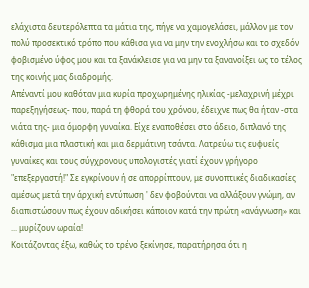ελάχιστα δευτερόλεπτα τα μάτια της, πήγε να χαμογελάσει, μάλλον με τον πολύ προσεκτικό τρόπο που κάθισα για να μην την ενοχλήσω και το σχεδόν φοβισμένο ύφος μου και τα ξανάκλεισε για να μην τα ξανανοίξει ως το τέλος της κοινής μας διαδρομής.
Απέναντί μου καθόταν μια κυρία προχωρημένης ηλικίας -μελαχρινή μέχρι παρεξηγήσεως- που, παρά τη φθορά του χρόνου, έδειχνε πως θα ήταν -στα νιάτα της- μια όμορφη γυναίκα. Είχε εναποθέσει στο άδειο, διπλανό της κάθισμα μια πλαστική και μια δερμάτινη τσάντα. Λατρεύω τις ευφυείς γυναίκες και τους σύγχρονους υπολογιστές γιατί έχουν γρήγορο "επεξεργαστή!" Σε εγκρίνουν ή σε απορρίπτουν, με συνοπτικές διαδικασίες αμέσως μετά την άρχική εντύπωση ' δεν φοβούνται να αλλάξουν γνώμη, αν διαπιστώσουν πως έχουν αδικήσει κάποιον κατά την πρώτη «ανάγνωση» και ... μυρίζουν ωραία!
Κοιτάζοντας έξω, καθώς το τρένο ξεκίνησε, παρατήρησα ότι η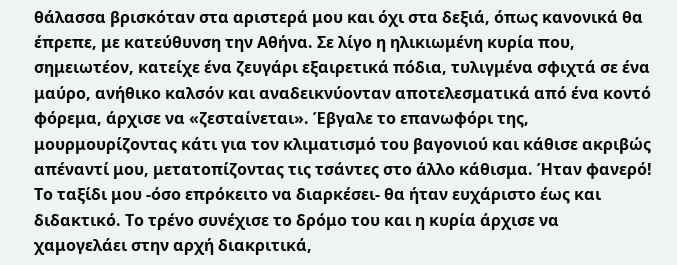θάλασσα βρισκόταν στα αριστερά μου και όχι στα δεξιά, όπως κανονικά θα έπρεπε, με κατεύθυνση την Αθήνα. Σε λίγο η ηλικιωμένη κυρία που, σημειωτέον, κατείχε ένα ζευγάρι εξαιρετικά πόδια, τυλιγμένα σφιχτά σε ένα μαύρο, ανήθικο καλσόν και αναδεικνύονταν αποτελεσματικά από ένα κοντό φόρεμα, άρχισε να «ζεσταίνεται». Έβγαλε το επανωφόρι της, μουρμουρίζοντας κάτι για τον κλιματισμό του βαγονιού και κάθισε ακριβώς απέναντί μου, μετατοπίζοντας τις τσάντες στο άλλο κάθισμα. Ήταν φανερό! Το ταξίδι μου -όσο επρόκειτο να διαρκέσει- θα ήταν ευχάριστο έως και διδακτικό. Το τρένο συνέχισε το δρόμο του και η κυρία άρχισε να χαμογελάει στην αρχή διακριτικά,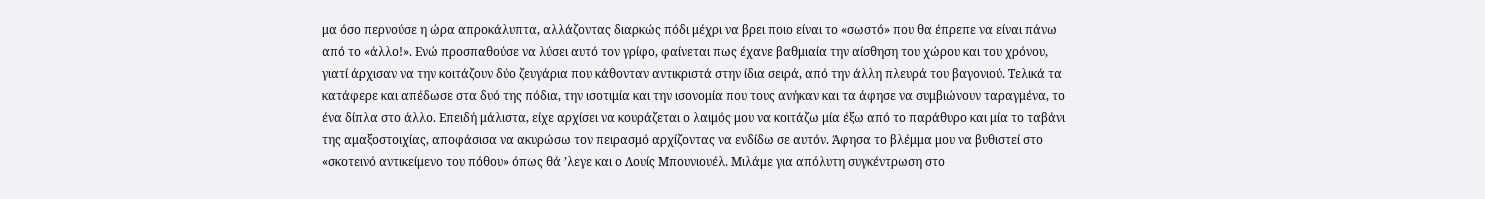μα όσο περνούσε η ώρα απροκάλυπτα, αλλάζοντας διαρκώς πόδι μέχρι να βρει ποιο είναι το «σωστό» που θα έπρεπε να είναι πάνω από το «άλλο!». Ενώ προσπαθούσε να λύσει αυτό τον γρίφο, φαίνεται πως έχανε βαθμιαία την αίσθηση του χώρου και του χρόνου,  γιατί άρχισαν να την κοιτάζουν δύο ζευγάρια που κάθονταν αντικριστά στην ίδια σειρά, από την άλλη πλευρά του βαγονιού. Τελικά τα κατάφερε και απέδωσε στα δυό της πόδια, την ισοτιμία και την ισονομία που τους ανήκαν και τα άφησε να συμβιώνουν ταραγμένα, το ένα δίπλα στο άλλο. Επειδή μάλιστα, είχε αρχίσει να κουράζεται ο λαιμός μου να κοιτάζω μία έξω από το παράθυρο και μία το ταβάνι της αμαξοστοιχίας, αποφάσισα να ακυρώσω τον πειρασμό αρχίζοντας να ενδίδω σε αυτόν. Άφησα το βλέμμα μου να βυθιστεί στο «σκοτεινό αντικείμενο του πόθου» όπως θά ’λεγε και ο Λουίς Μπουνιουέλ. Μιλάμε για απόλυτη συγκέντρωση στο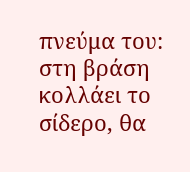πνεύμα του: στη βράση κολλάει το σίδερο, θα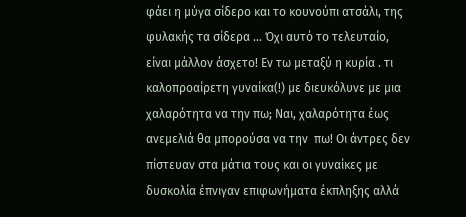φάει η μύγα σίδερο και το κουνούπι ατσάλι, της φυλακής τα σίδερα ... Όχι αυτό το τελευταίο, είναι μάλλον άσχετο! Εν τω μεταξύ η κυρία . τι καλοπροαίρετη γυναίκα(!) με διευκόλυνε με μια χαλαρότητα να την πω; Ναι, χαλαρότητα έως ανεμελιά θα μπορούσα να την  πω! Οι άντρες δεν πίστευαν στα μάτια τους και οι γυναίκες με δυσκολία έπνιγαν επιφωνήματα έκπληξης αλλά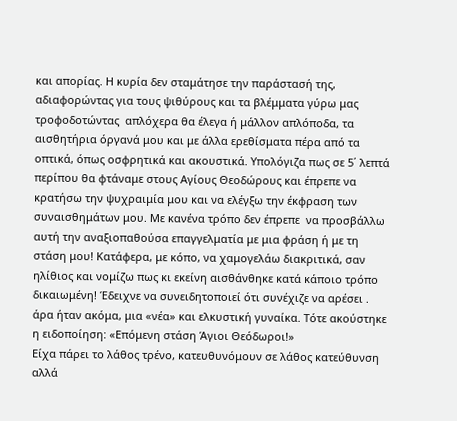και απορίας. Η κυρία δεν σταμάτησε την παράστασή της, αδιαφορώντας για τους ψιθύρους και τα βλέμματα γύρω μας τροφοδοτώντας  απλόχερα θα έλεγα ή μάλλον απλόποδα, τα αισθητήρια όργανά μου και με άλλα ερεθίσματα πέρα από τα οπτικά, όπως οσφρητικά και ακουστικά. Υπολόγιζα πως σε 5΄ λεπτά περίπου θα φτάναμε στους Αγίους Θεοδώρους και έπρεπε να κρατήσω την ψυχραιμία μου και να ελέγξω την έκφραση των συναισθημάτων μου. Με κανένα τρόπο δεν έπρεπε  να προσβάλλω αυτή την αναξιοπαθούσα επαγγελματία με μια φράση ή με τη στάση μου! Κατάφερα, με κόπο, να χαμογελάω διακριτικά, σαν ηλίθιος και νομίζω πως κι εκείνη αισθάνθηκε κατά κάποιο τρόπο δικαιωμένη! Έδειχνε να συνειδητοποιεί ότι συνέχιζε να αρέσει .  άρα ήταν ακόμα, μια «νέα» και ελκυστική γυναίκα. Τότε ακούστηκε η ειδοποίηση: «Επόμενη στάση Άγιοι Θεόδωροι!»
Είχα πάρει το λάθος τρένο, κατευθυνόμουν σε λάθος κατεύθυνση αλλά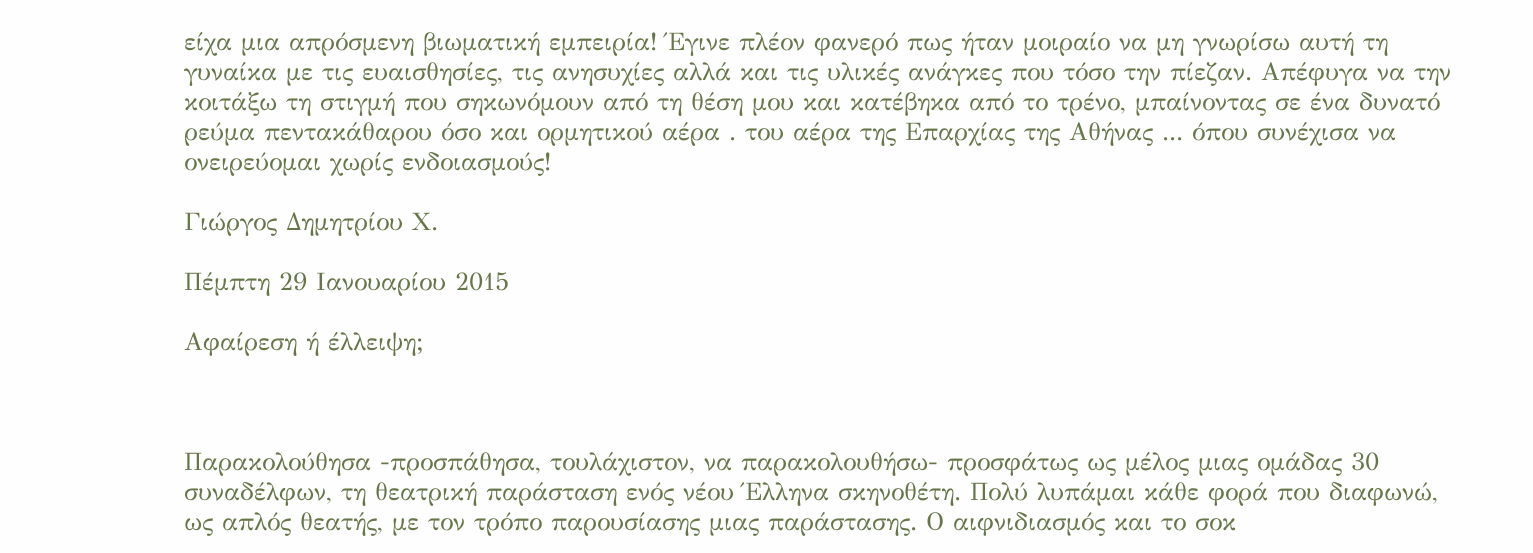είχα μια απρόσμενη βιωματική εμπειρία! Έγινε πλέον φανερό πως ήταν μοιραίο να μη γνωρίσω αυτή τη γυναίκα με τις ευαισθησίες, τις ανησυχίες αλλά και τις υλικές ανάγκες που τόσο την πίεζαν. Απέφυγα να την κοιτάξω τη στιγμή που σηκωνόμουν από τη θέση μου και κατέβηκα από το τρένο, μπαίνοντας σε ένα δυνατό ρεύμα πεντακάθαρου όσο και ορμητικού αέρα . του αέρα της Επαρχίας της Αθήνας ... όπου συνέχισα να ονειρεύομαι χωρίς ενδοιασμούς!

Γιώργος Δημητρίου Χ.

Πέμπτη 29 Ιανουαρίου 2015

Αφαίρεση ή έλλειψη;



Παρακολούθησα -προσπάθησα, τουλάχιστον, να παρακολουθήσω- προσφάτως ως μέλος μιας ομάδας 30 συναδέλφων, τη θεατρική παράσταση ενός νέου Έλληνα σκηνοθέτη. Πολύ λυπάμαι κάθε φορά που διαφωνώ, ως απλός θεατής, με τον τρόπο παρουσίασης μιας παράστασης. Ο αιφνιδιασμός και το σοκ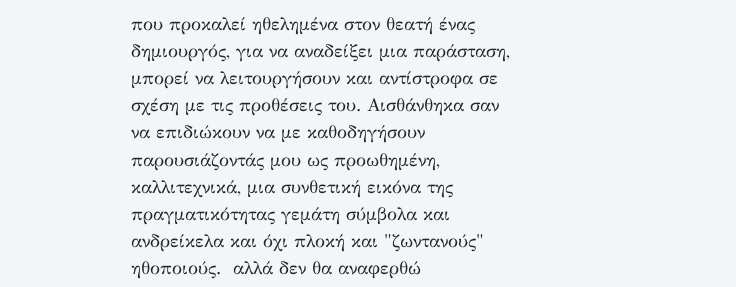που προκαλεί ηθελημένα στον θεατή ένας δημιουργός, για να αναδείξει μια παράσταση, μπορεί να λειτουργήσουν και αντίστροφα σε σχέση με τις προθέσεις του. Αισθάνθηκα σαν να επιδιώκουν να με καθοδηγήσουν παρουσιάζοντάς μου ως προωθημένη, καλλιτεχνικά, μια συνθετική εικόνα της πραγματικότητας γεμάτη σύμβολα και ανδρείκελα και όχι πλοκή και "ζωντανούς" ηθοποιούς.  αλλά δεν θα αναφερθώ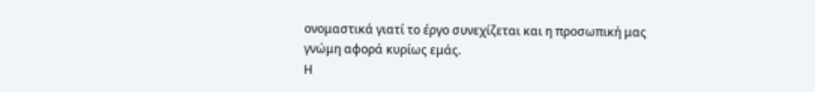ονομαστικά γιατί το έργο συνεχίζεται και η προσωπική μας γνώμη αφορά κυρίως εμάς.
Η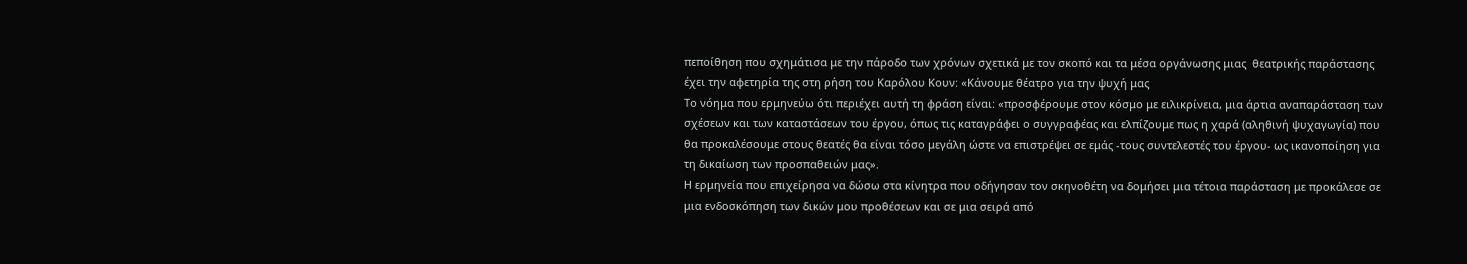πεποίθηση που σχημάτισα με την πάροδο των χρόνων σχετικά με τον σκοπό και τα μέσα οργάνωσης μιας  θεατρικής παράστασης έχει την αφετηρία της στη ρήση του Καρόλου Κουν: «Κάνουμε θέατρο για την ψυχή μας
Το νόημα που ερμηνεύω ότι περιέχει αυτή τη φράση είναι: «προσφέρουμε στον κόσμο με ειλικρίνεια, μια άρτια αναπαράσταση των σχέσεων και των καταστάσεων του έργου, όπως τις καταγράφει ο συγγραφέας και ελπίζουμε πως η χαρά (αληθινή ψυχαγωγία) που θα προκαλέσουμε στους θεατές θα είναι τόσο μεγάλη ώστε να επιστρέψει σε εμάς -τους συντελεστές του έργου- ως ικανοποίηση για τη δικαίωση των προσπαθειών μας».
Η ερμηνεία που επιχείρησα να δώσω στα κίνητρα που οδήγησαν τον σκηνοθέτη να δομήσει μια τέτοια παράσταση με προκάλεσε σε μια ενδοσκόπηση των δικών μου προθέσεων και σε μια σειρά από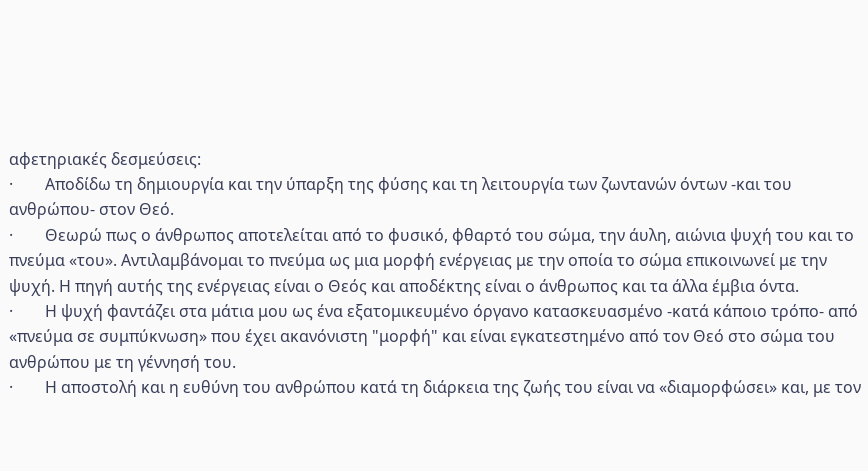αφετηριακές δεσμεύσεις:
·        Αποδίδω τη δημιουργία και την ύπαρξη της φύσης και τη λειτουργία των ζωντανών όντων -και του ανθρώπου- στον Θεό.
·        Θεωρώ πως ο άνθρωπος αποτελείται από το φυσικό, φθαρτό του σώμα, την άυλη, αιώνια ψυχή του και το πνεύμα «του». Αντιλαμβάνομαι το πνεύμα ως μια μορφή ενέργειας με την οποία το σώμα επικοινωνεί με την ψυχή. Η πηγή αυτής της ενέργειας είναι ο Θεός και αποδέκτης είναι ο άνθρωπος και τα άλλα έμβια όντα.
·        Η ψυχή φαντάζει στα μάτια μου ως ένα εξατομικευμένο όργανο κατασκευασμένο -κατά κάποιο τρόπο- από «πνεύμα σε συμπύκνωση» που έχει ακανόνιστη "μορφή" και είναι εγκατεστημένο από τον Θεό στο σώμα του ανθρώπου με τη γέννησή του.
·        Η αποστολή και η ευθύνη του ανθρώπου κατά τη διάρκεια της ζωής του είναι να «διαμορφώσει» και, με τον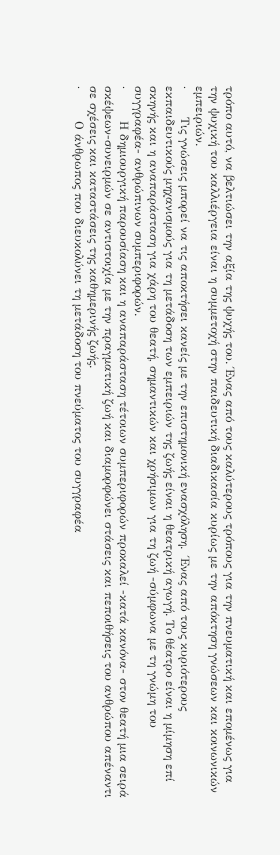τρόπο αυτό, να βελτιώσει την αξία της ψυχής του. Ένας από τους καλύτερους τρόπους για την πνευματική και επομένως για την ψυχική του καλλιέργεια είναι η συμμετοχή στην παιδευτική διαδικασία κυρίως με την απόκτηση γνώσεων και κοινωνικών εμπειριών.
·       Τις γνώσεις μπορεί να τις αποκτήσει κανείς με την επιστημονική ενασχόληση.  Ένας από τους κυριότερους εκπαιδευτικούς μηχανισμούς για τη μετάδοση των εμπειριών της ζωής είναι η θεατρική αγωγή. Το θέατρο είναι η μίμηση επί σκηνής και η αναπαράσταση για χάρη του θεατή, σημαντικών και χρήσιμων για τη ζωή -σύμφωνα με τη γνώμη του συγγραφέα- ανθρώπινων συμπεριφορών.
·        Η δημιουργική παρουσίαση και η αναπαράσταση τέτοιων συμπεριφορών προκαλεί -κατά κανόνα- στον θεατή μια σειρά σκέψεων-συνειρμών σε αντιστοιχία με την πραγματική ζωή και διαμορφώνει στάσεις και πεποιθήσεις του ανθρώπου απέναντι σε σχέσεις και καταστάσεις της καθημερινής ζωής.
·        Ο άνθρωπος που διευκολύνει τη μετάδοση του πνεύματος του συγγραφέα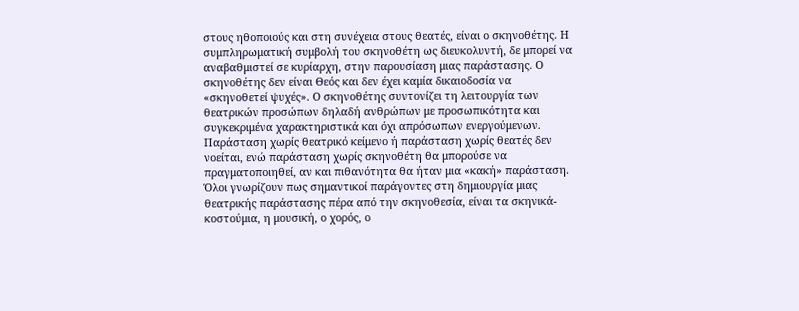στους ηθοποιούς και στη συνέχεια στους θεατές, είναι ο σκηνοθέτης. Η συμπληρωματική συμβολή του σκηνοθέτη ως διευκολυντή, δε μπορεί να αναβαθμιστεί σε κυρίαρχη, στην παρουσίαση μιας παράστασης. Ο σκηνοθέτης δεν είναι Θεός και δεν έχει καμία δικαιοδοσία να «σκηνοθετεί ψυχές». Ο σκηνοθέτης συντονίζει τη λειτουργία των θεατρικών προσώπων δηλαδή ανθρώπων με προσωπικότητα και συγκεκριμένα χαρακτηριστικά και όχι απρόσωπων ενεργούμενων. Παράσταση χωρίς θεατρικό κείμενο ή παράσταση χωρίς θεατές δεν νοείται, ενώ παράσταση χωρίς σκηνοθέτη θα μπορούσε να πραγματοποιηθεί, αν και πιθανότητα θα ήταν μια «κακή» παράσταση.
Όλοι γνωρίζουν πως σημαντικοί παράγοντες στη δημιουργία μιας θεατρικής παράστασης πέρα από την σκηνοθεσία, είναι τα σκηνικά-κοστούμια, η μουσική, ο χορός, ο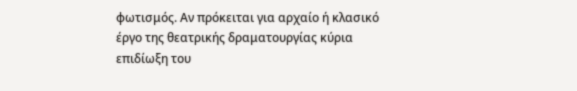φωτισμός. Αν πρόκειται για αρχαίο ή κλασικό έργο της θεατρικής δραματουργίας κύρια επιδίωξη του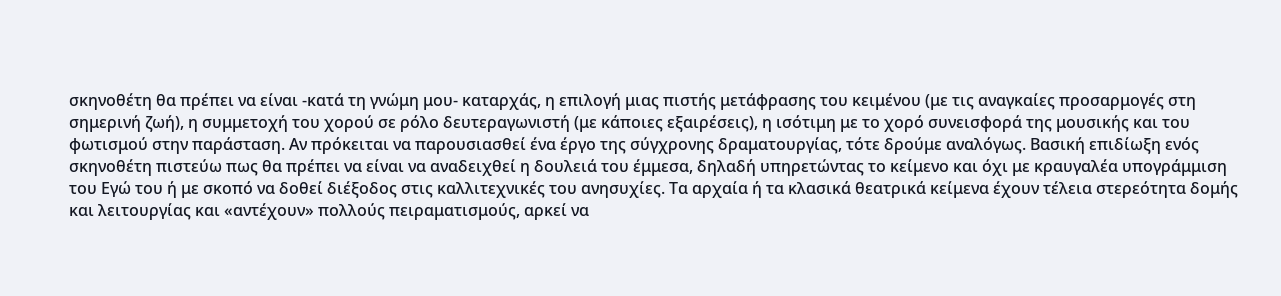σκηνοθέτη θα πρέπει να είναι -κατά τη γνώμη μου- καταρχάς, η επιλογή μιας πιστής μετάφρασης του κειμένου (με τις αναγκαίες προσαρμογές στη σημερινή ζωή), η συμμετοχή του χορού σε ρόλο δευτεραγωνιστή (με κάποιες εξαιρέσεις), η ισότιμη με το χορό συνεισφορά της μουσικής και του φωτισμού στην παράσταση. Αν πρόκειται να παρουσιασθεί ένα έργο της σύγχρονης δραματουργίας, τότε δρούμε αναλόγως. Βασική επιδίωξη ενός σκηνοθέτη πιστεύω πως θα πρέπει να είναι να αναδειχθεί η δουλειά του έμμεσα, δηλαδή υπηρετώντας το κείμενο και όχι με κραυγαλέα υπογράμμιση του Εγώ του ή με σκοπό να δοθεί διέξοδος στις καλλιτεχνικές του ανησυχίες. Τα αρχαία ή τα κλασικά θεατρικά κείμενα έχουν τέλεια στερεότητα δομής και λειτουργίας και «αντέχουν» πολλούς πειραματισμούς, αρκεί να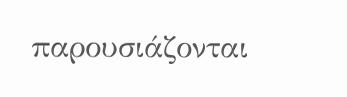παρουσιάζονται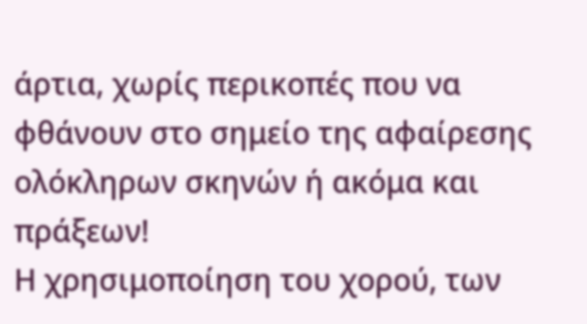άρτια, χωρίς περικοπές που να φθάνουν στο σημείο της αφαίρεσης ολόκληρων σκηνών ή ακόμα και πράξεων!
Η χρησιμοποίηση του χορού, των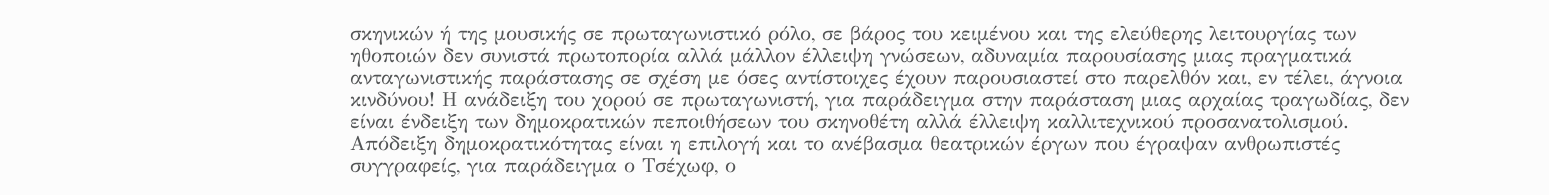σκηνικών ή της μουσικής σε πρωταγωνιστικό ρόλο, σε βάρος του κειμένου και της ελεύθερης λειτουργίας των ηθοποιών δεν συνιστά πρωτοπορία αλλά μάλλον έλλειψη γνώσεων, αδυναμία παρουσίασης μιας πραγματικά ανταγωνιστικής παράστασης σε σχέση με όσες αντίστοιχες έχουν παρουσιαστεί στο παρελθόν και, εν τέλει, άγνοια κινδύνου! Η ανάδειξη του χορού σε πρωταγωνιστή, για παράδειγμα στην παράσταση μιας αρχαίας τραγωδίας, δεν είναι ένδειξη των δημοκρατικών πεποιθήσεων του σκηνοθέτη αλλά έλλειψη καλλιτεχνικού προσανατολισμού. Απόδειξη δημοκρατικότητας είναι η επιλογή και το ανέβασμα θεατρικών έργων που έγραψαν ανθρωπιστές συγγραφείς, για παράδειγμα ο Τσέχωφ, ο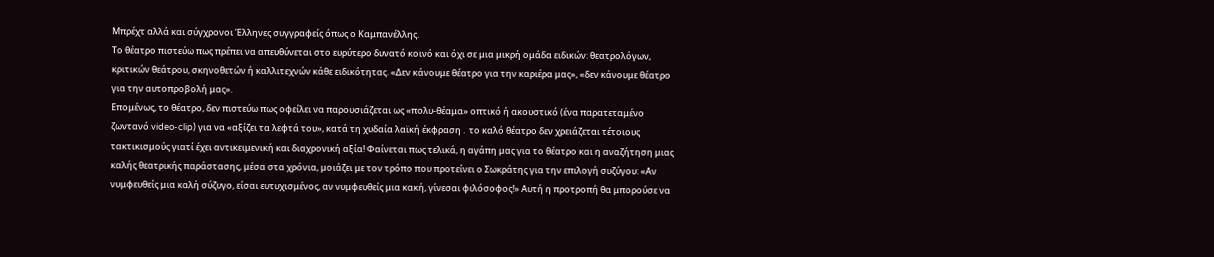Μπρέχτ αλλά και σύγχρονοι Έλληνες συγγραφείς όπως ο Καμπανέλλης.
Το θέατρο πιστεύω πως πρέπει να απευθύνεται στο ευρύτερο δυνατό κοινό και όχι σε μια μικρή ομάδα ειδικών: θεατρολόγων, κριτικών θεάτρου, σκηνοθετών ή καλλιτεχνών κάθε ειδικότητας. «Δεν κάνουμε θέατρο για την καριέρα μας», «δεν κάνουμε θέατρο για την αυτοπροβολή μας».
Επομένως, το θέατρο, δεν πιστεύω πως οφείλει να παρουσιάζεται ως «πολυ-θέαμα» οπτικό ή ακουστικό (ένα παρατεταμένο ζωντανό video-clip) για να «αξίζει τα λεφτά του», κατά τη χυδαία λαϊκή έκφραση .  το καλό θέατρο δεν χρειάζεται τέτοιους τακτικισμούς γιατί έχει αντικειμενική και διαχρονική αξία! Φαίνεται πως τελικά, η αγάπη μας για το θέατρο και η αναζήτηση μιας καλής θεατρικής παράστασης, μέσα στα χρόνια, μοιάζει με τον τρόπο που προτείνει ο Σωκράτης για την επιλογή συζύγου: «Αν νυμφευθείς μια καλή σύζυγο, είσαι ευτυχισμένος, αν νυμφευθείς μια κακή, γίνεσαι φιλόσοφος!» Αυτή η προτροπή θα μπορούσε να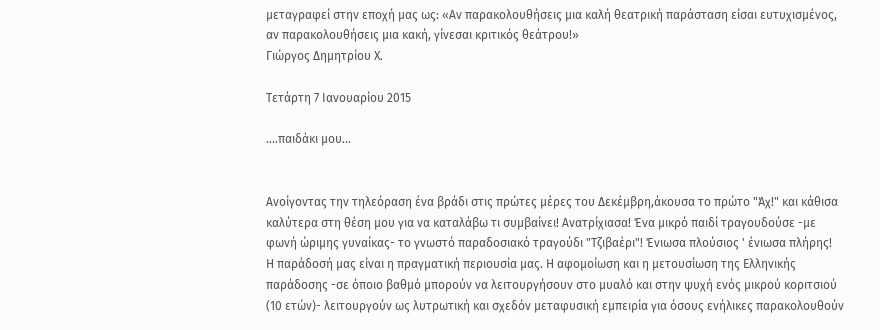μεταγραφεί στην εποχή μας ως: «Αν παρακολουθήσεις μια καλή θεατρική παράσταση είσαι ευτυχισμένος, αν παρακολουθήσεις μια κακή, γίνεσαι κριτικός θεάτρου!»
Γιώργος Δημητρίου Χ.

Τετάρτη 7 Ιανουαρίου 2015

....παιδάκι μου...


Ανοίγοντας την τηλεόραση ένα βράδι στις πρώτες μέρες του Δεκέμβρη,άκουσα το πρώτο "Άχ!" και κάθισα καλύτερα στη θέση μου για να καταλάβω τι συμβαίνει! Ανατρίχιασα! Ένα μικρό παιδί τραγουδούσε -με φωνή ώριμης γυναίκας- το γνωστό παραδοσιακό τραγούδι "Τζιβαέρι"! Ένιωσα πλούσιος ' ένιωσα πλήρης!
Η παράδοσή μας είναι η πραγματική περιουσία μας. Η αφομοίωση και η μετουσίωση της Ελληνικής παράδοσης -σε όποιο βαθμό μπορούν να λειτουργήσουν στο μυαλό και στην ψυχή ενός μικρού κοριτσιού (10 ετών)- λειτουργούν ως λυτρωτική και σχεδόν μεταφυσική εμπειρία για όσους ενήλικες παρακολουθούν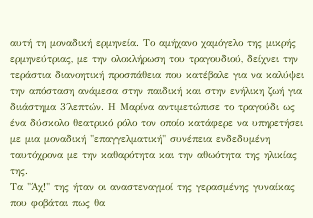αυτή τη μοναδική ερμηνεία. Το αμήχανο χαμόγελο της μικρής ερμηνεύτριας, με την ολοκλήρωση του τραγουδιού, δείχνει την τεράστια διανοητική προσπάθεια που κατέβαλε για να καλύψει την απόσταση ανάμεσα στην παιδική και στην ενήλικη ζωή για διιάστημα 3΄λεπτών. Η Μαρίνα αντιμετώπισε το τραγούδι ως ένα δύσκολο θεατρικό ρόλο τον οποίο κατάφερε να υπηρετήσει με μια μοναδική "επαγγελματική" συνέπεια ενδεδυμένη ταυτόχρονα με την καθαρότητα και την αθωότητα της ηλικίας της.
Τα "Άχ!" της ήταν οι αναστεναγμοί της γερασμένης γυναίκας που φοβάται πως θα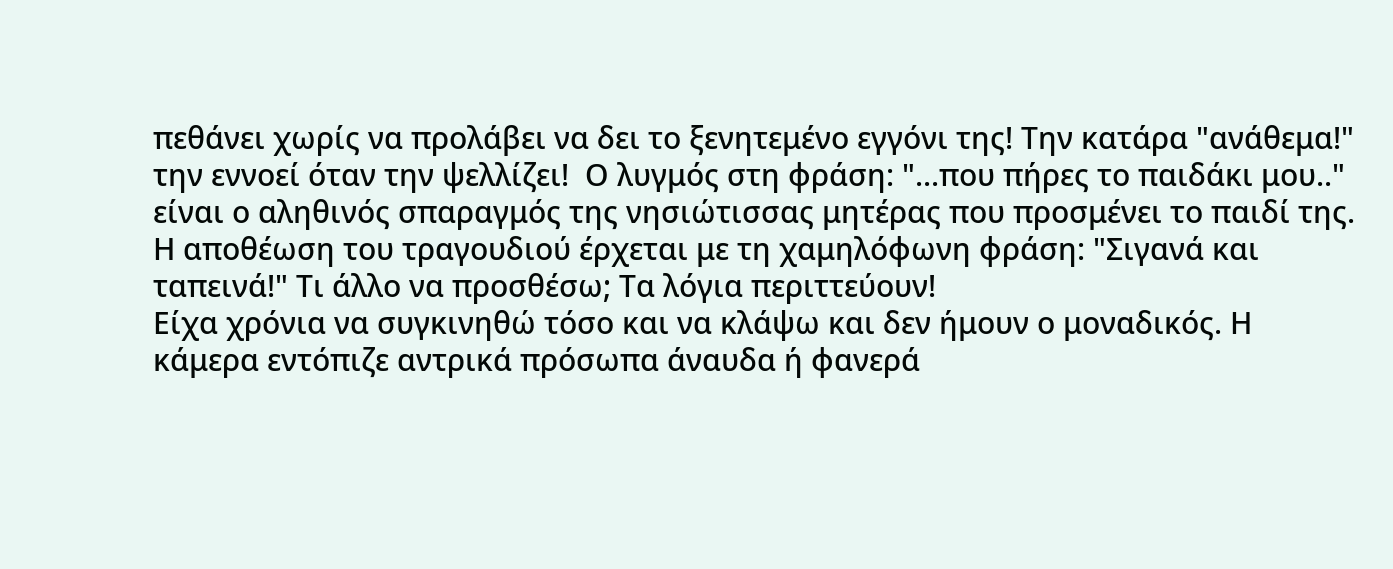πεθάνει χωρίς να προλάβει να δει το ξενητεμένο εγγόνι της! Την κατάρα "ανάθεμα!" την εννοεί όταν την ψελλίζει!  Ο λυγμός στη φράση: "...που πήρες το παιδάκι μου.." είναι ο αληθινός σπαραγμός της νησιώτισσας μητέρας που προσμένει το παιδί της. Η αποθέωση του τραγουδιού έρχεται με τη χαμηλόφωνη φράση: "Σιγανά και ταπεινά!" Τι άλλο να προσθέσω; Τα λόγια περιττεύουν!
Είχα χρόνια να συγκινηθώ τόσο και να κλάψω και δεν ήμουν ο μοναδικός. Η κάμερα εντόπιζε αντρικά πρόσωπα άναυδα ή φανερά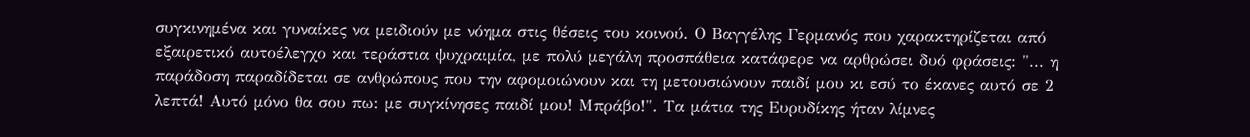συγκινημένα και γυναίκες να μειδιούν με νόημα στις θέσεις του κοινού. Ο Βαγγέλης Γερμανός που χαρακτηρίζεται από εξαιρετικό αυτοέλεγχο και τεράστια ψυχραιμία, με πολύ μεγάλη προσπάθεια κατάφερε να αρθρώσει δυό φράσεις: "... η παράδοση παραδίδεται σε ανθρώπους που την αφομοιώνουν και τη μετουσιώνουν παιδί μου κι εσύ το έκανες αυτό σε 2 λεπτά! Αυτό μόνο θα σου πω: με συγκίνησες παιδί μου! Μπράβο!". Τα μάτια της Ευρυδίκης ήταν λίμνες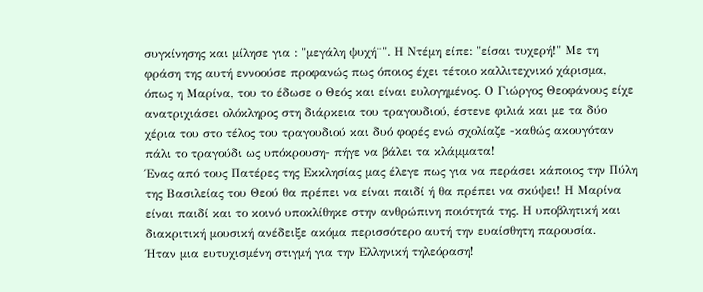συγκίνησης και μίλησε για : "μεγάλη ψυχή¨". Η Ντέμη είπε: "είσαι τυχερή!" Με τη φράση της αυτή εννοούσε προφανώς πως όποιος έχει τέτοιο καλλιτεχνικό χάρισμα, όπως η Μαρίνα, του το έδωσε ο Θεός και είναι ευλογημένος. Ο Γιώργος Θεοφάνους είχε ανατριχιάσει ολόκληρος στη διάρκεια του τραγουδιού, έστενε φιλιά και με τα δύο χέρια του στο τέλος του τραγουδιού και δυό φορές ενώ σχολίαζε -καθώς ακουγόταν πάλι το τραγούδι ως υπόκρουση- πήγε να βάλει τα κλάμματα!
Ένας από τους Πατέρες της Εκκλησίας μας έλεγε πως για να περάσει κάποιος την Πύλη της Βασιλείας του Θεού θα πρέπει να είναι παιδί ή θα πρέπει να σκύψει! Η Μαρίνα είναι παιδί και το κοινό υποκλίθηκε στην ανθρώπινη ποιότητά της. Η υποβλητική και διακριτική μουσική ανέδειξε ακόμα περισσότερο αυτή την ευαίσθητη παρουσία.
Ήταν μια ευτυχισμένη στιγμή για την Ελληνική τηλεόραση!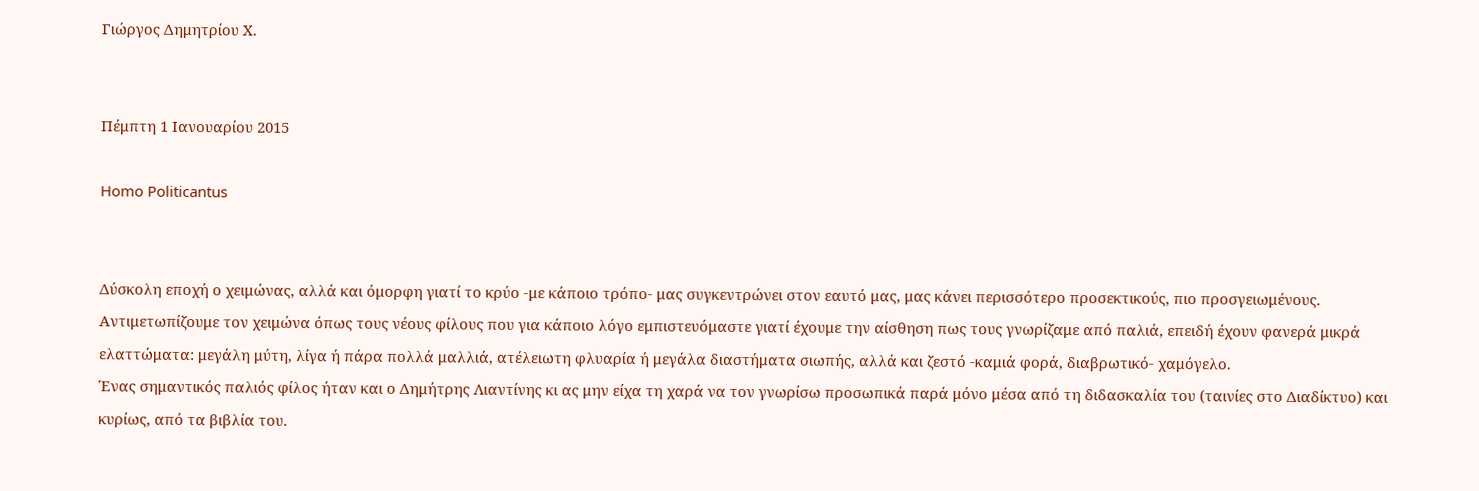Γιώργος Δημητρίου Χ.


Πέμπτη 1 Ιανουαρίου 2015

Homo Politicantus


Δύσκολη εποχή ο χειμώνας, αλλά και όμορφη γιατί το κρύο -με κάποιο τρόπο- μας συγκεντρώνει στον εαυτό μας, μας κάνει περισσότερο προσεκτικούς, πιο προσγειωμένους. Αντιμετωπίζουμε τον χειμώνα όπως τους νέους φίλους που για κάποιο λόγο εμπιστευόμαστε γιατί έχουμε την αίσθηση πως τους γνωρίζαμε από παλιά, επειδή έχουν φανερά μικρά ελαττώματα: μεγάλη μύτη, λίγα ή πάρα πολλά μαλλιά, ατέλειωτη φλυαρία ή μεγάλα διαστήματα σιωπής, αλλά και ζεστό -καμιά φορά, διαβρωτικό- χαμόγελο.
Ένας σημαντικός παλιός φίλος ήταν και ο Δημήτρης Λιαντίνης κι ας μην είχα τη χαρά να τον γνωρίσω προσωπικά παρά μόνο μέσα από τη διδασκαλία του (ταινίες στο Διαδίκτυο) και κυρίως, από τα βιβλία του.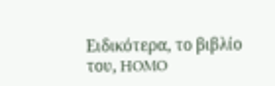Ειδικότερα, το βιβλίο του, HOMO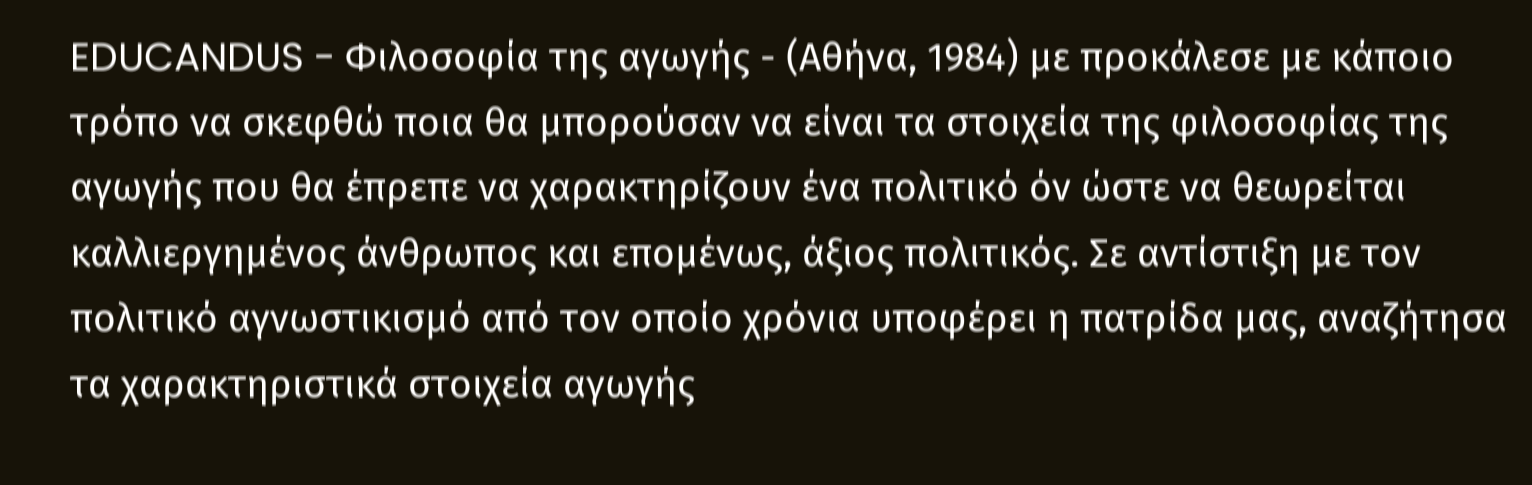EDUCANDUS - Φιλοσοφία της αγωγής - (Αθήνα, 1984) με προκάλεσε με κάποιο τρόπο να σκεφθώ ποια θα μπορούσαν να είναι τα στοιχεία της φιλοσοφίας της αγωγής που θα έπρεπε να χαρακτηρίζουν ένα πολιτικό όν ώστε να θεωρείται καλλιεργημένος άνθρωπος και επομένως, άξιος πολιτικός. Σε αντίστιξη με τον πολιτικό αγνωστικισμό από τον οποίο χρόνια υποφέρει η πατρίδα μας, αναζήτησα τα χαρακτηριστικά στοιχεία αγωγής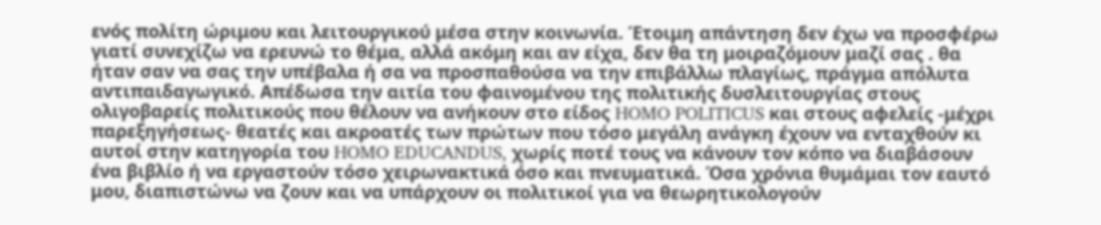ενός πολίτη ώριμου και λειτουργικού μέσα στην κοινωνία. Έτοιμη απάντηση δεν έχω να προσφέρω γιατί συνεχίζω να ερευνώ το θέμα, αλλά ακόμη και αν είχα, δεν θα τη μοιραζόμουν μαζί σας . θα ήταν σαν να σας την υπέβαλα ή σα να προσπαθούσα να την επιβάλλω πλαγίως, πράγμα απόλυτα αντιπαιδαγωγικό. Απέδωσα την αιτία του φαινομένου της πολιτικής δυσλειτουργίας στους ολιγοβαρείς πολιτικούς που θέλουν να ανήκουν στο είδος HOMO POLITICUS και στους αφελείς -μέχρι παρεξηγήσεως- θεατές και ακροατές των πρώτων που τόσο μεγάλη ανάγκη έχουν να ενταχθούν κι αυτοί στην κατηγορία του HOMO EDUCANDUS, χωρίς ποτέ τους να κάνουν τον κόπο να διαβάσουν ένα βιβλίο ή να εργαστούν τόσο χειρωνακτικά όσο και πνευματικά. Όσα χρόνια θυμάμαι τον εαυτό μου, διαπιστώνω να ζουν και να υπάρχουν οι πολιτικοί για να θεωρητικολογούν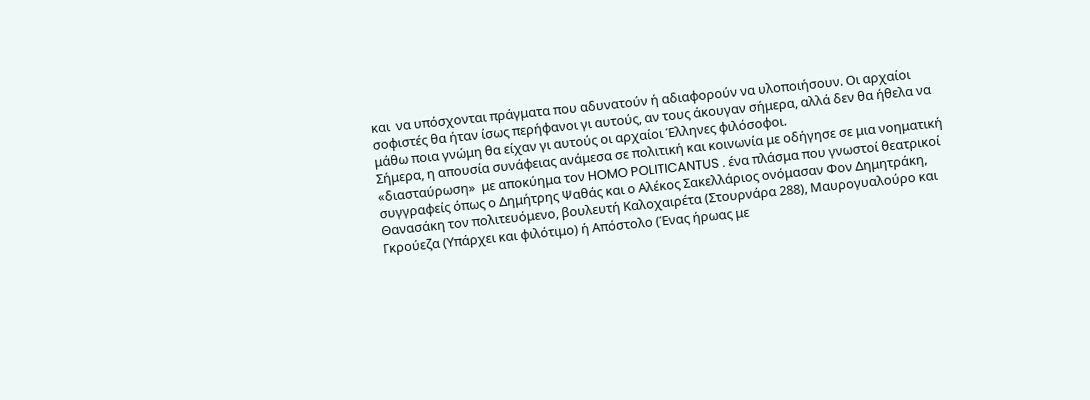και  να υπόσχονται πράγματα που αδυνατούν ή αδιαφορούν να υλοποιήσουν. Οι αρχαίοι σοφιστές θα ήταν ίσως περήφανοι γι αυτούς, αν τους άκουγαν σήμερα, αλλά δεν θα ήθελα να μάθω ποια γνώμη θα είχαν γι αυτούς οι αρχαίοι Έλληνες φιλόσοφοι.
Σήμερα, η απουσία συνάφειας ανάμεσα σε πολιτική και κοινωνία με οδήγησε σε μια νοηματική «διασταύρωση»  με αποκύημα τον HOMO POLITICANTUS . ένα πλάσμα που γνωστοί θεατρικοί συγγραφείς όπως ο Δημήτρης Ψαθάς και ο Αλέκος Σακελλάριος ονόμασαν Φον Δημητράκη, Θανασάκη τον πολιτευόμενο, βουλευτή Καλοχαιρέτα (Στουρνάρα 288), Μαυρογυαλούρο και Γκρούεζα (Υπάρχει και φιλότιμο) ή Απόστολο (Ένας ήρωας με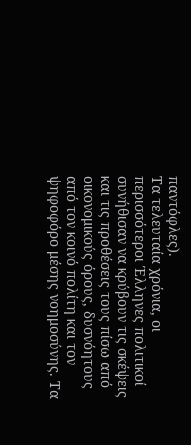παντόφλες).
Τα τελευταία χρόνια, οι περισσότεροι Έλληνες πολιτικοί συνήθισαν να κρύβουν τις σκέψεις και τις προθέσεις τους πίσω από οικονομικούς όρους, δυσνόητους από τον κοινό πολίτη και τον ψηφοφόρο μέσης νοημοσύνης. Τα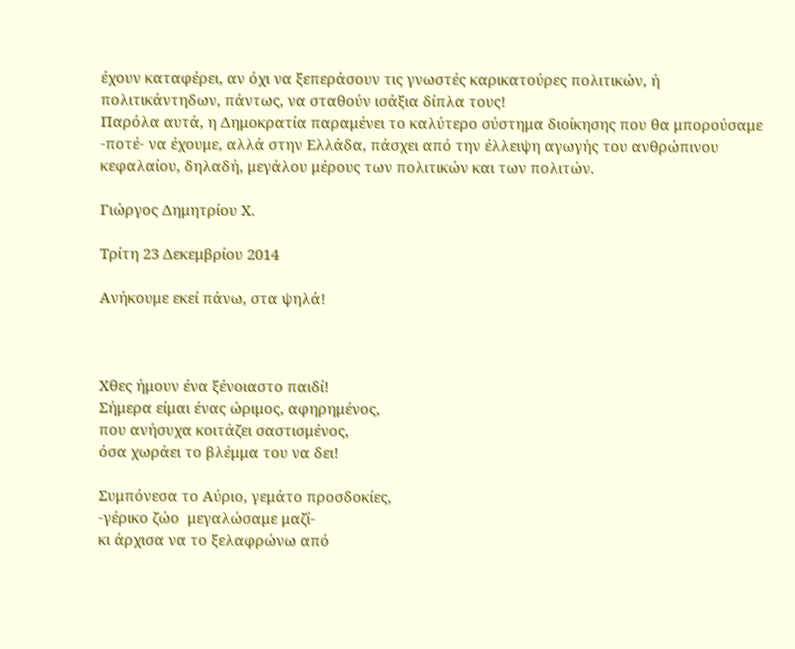έχουν καταφέρει, αν όχι να ξεπεράσουν τις γνωστές καρικατούρες πολιτικών, ή πολιτικάντηδων, πάντως, να σταθούν ισάξια δίπλα τους!
Παρόλα αυτά, η Δημοκρατία παραμένει το καλύτερο σύστημα διοίκησης που θα μπορούσαμε -ποτέ- να έχουμε, αλλά στην Ελλάδα, πάσχει από την έλλειψη αγωγής του ανθρώπινου κεφαλαίου, δηλαδή, μεγάλου μέρους των πολιτικών και των πολιτών.

Γιώργος Δημητρίου Χ.

Τρίτη 23 Δεκεμβρίου 2014

Ανήκουμε εκεί πάνω, στα ψηλά!



Χθες ήμουν ένα ξένοιαστο παιδί!
Σήμερα είμαι ένας ώριμος, αφηρημένος,
που ανήσυχα κοιτάζει σαστισμένος,
όσα χωράει το βλέμμα του να δει!

Συμπόνεσα το Αύριο, γεμάτο προσδοκίες,
-γέρικο ζώο  μεγαλώσαμε μαζί-
κι άρχισα να το ξελαφρώνω από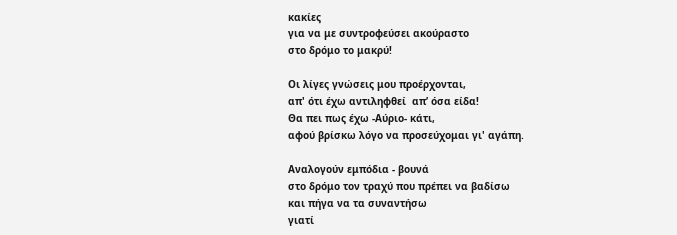κακίες
για να με συντροφεύσει ακούραστο
στο δρόμο το μακρύ!

Οι λίγες γνώσεις μου προέρχονται,
απ' ότι έχω αντιληφθεί  απ’ όσα είδα!
Θα πει πως έχω -Αύριο- κάτι,
αφού βρίσκω λόγο να προσεύχομαι γι' αγάπη.

Αναλογούν εμπόδια - βουνά
στο δρόμο τον τραχύ που πρέπει να βαδίσω
και πήγα να τα συναντήσω
γιατί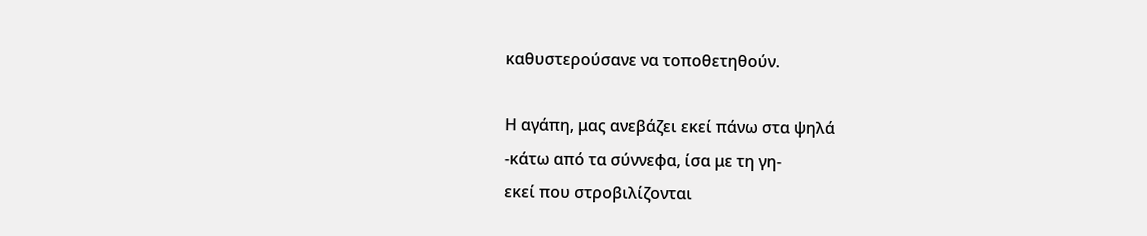καθυστερούσανε να τοποθετηθούν.

Η αγάπη, μας ανεβάζει εκεί πάνω στα ψηλά
-κάτω από τα σύννεφα, ίσα με τη γη-
εκεί που στροβιλίζονται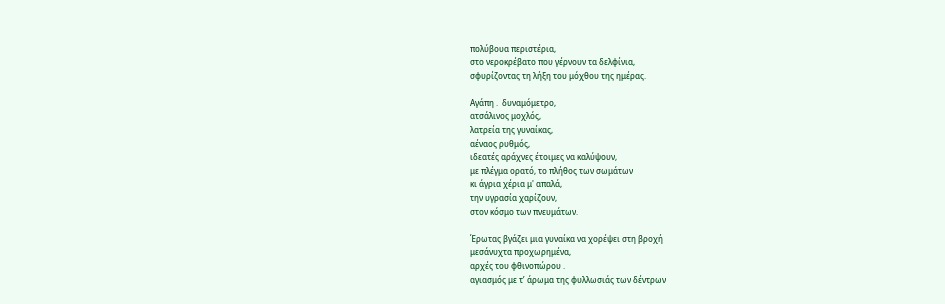πολύβουα περιστέρια,
στο νεροκρέβατο που γέρνουν τα δελφίνια,
σφυρίζοντας τη λήξη του μόχθου της ημέρας.

Αγάπη .  δυναμόμετρο,
ατσάλινος μοχλός,
λατρεία της γυναίκας,
αέναος ρυθμός,
ιδεατές αράχνες έτοιμες να καλύψουν,
με πλέγμα ορατό, το πλήθος των σωμάτων
κι άγρια χέρια μ' απαλά,
την υγρασία χαρίζουν,
στον κόσμο των πνευμάτων.

Έρωτας βγάζει μια γυναίκα να χορέψει στη βροχή
μεσάνυχτα προχωρημένα,
αρχές του φθινοπώρου .
αγιασμός με τ’ άρωμα της φυλλωσιάς των δέντρων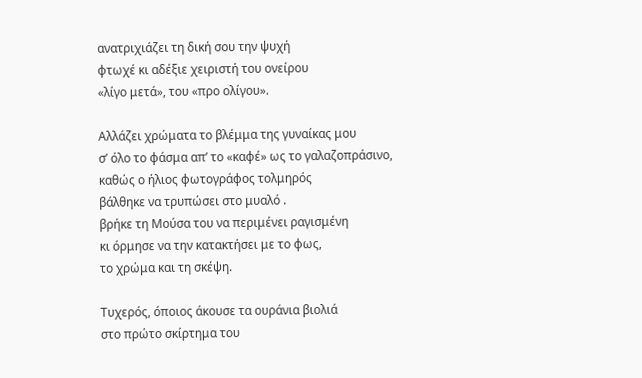ανατριχιάζει τη δική σου την ψυχή
φτωχέ κι αδέξιε χειριστή του ονείρου
«λίγο μετά», του «προ ολίγου».

Αλλάζει χρώματα το βλέμμα της γυναίκας μου
σ’ όλο το φάσμα απ’ το «καφέ» ως το γαλαζοπράσινο,
καθώς ο ήλιος φωτογράφος τολμηρός
βάλθηκε να τρυπώσει στο μυαλό .
βρήκε τη Μούσα του να περιμένει ραγισμένη
κι όρμησε να την κατακτήσει με το φως,
το χρώμα και τη σκέψη.

Τυχερός, όποιος άκουσε τα ουράνια βιολιά
στο πρώτο σκίρτημα του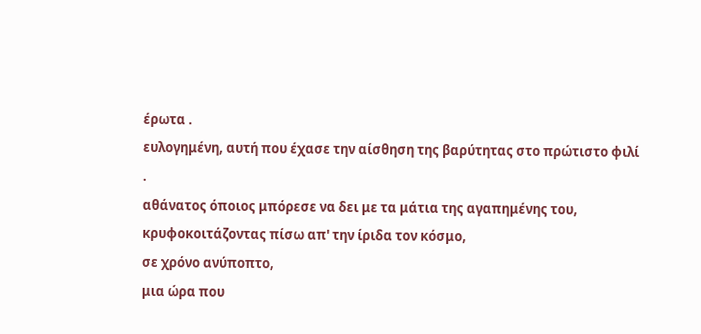έρωτα .
ευλογημένη, αυτή που έχασε την αίσθηση της βαρύτητας στο πρώτιστο φιλί .
αθάνατος όποιος μπόρεσε να δει με τα μάτια της αγαπημένης του,
κρυφοκοιτάζοντας πίσω απ' την ίριδα τον κόσμο,
σε χρόνο ανύποπτο,
μια ώρα που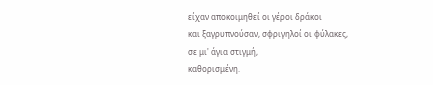είχαν αποκοιμηθεί οι γέροι δράκοι
και ξαγρυπνούσαν, σφριγηλοί οι φύλακες,
σε μι' άγια στιγμή,
καθορισμένη.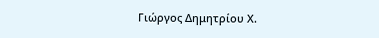Γιώργος Δημητρίου Χ.